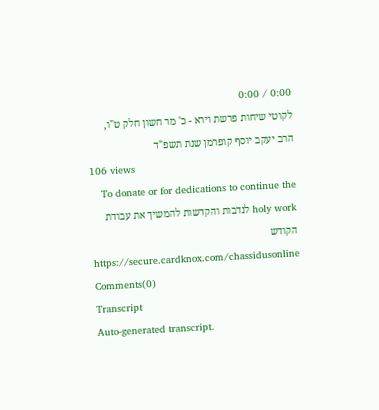0:00 / 0:00
לקוטי שיחות פרשת וירא - כ' מר חשון חלק ט"ו, הרב יעקב יוסף קופרמן שנת תשפ"ד
106 views
To donate or for dedications to continue the holy work לנדבות והקדשות להמשיך את עבודת הקודש https://secure.cardknox.com/chassidusonline
Comments(0)
Transcript
Auto-generated transcript.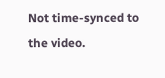Not time-synced to the video.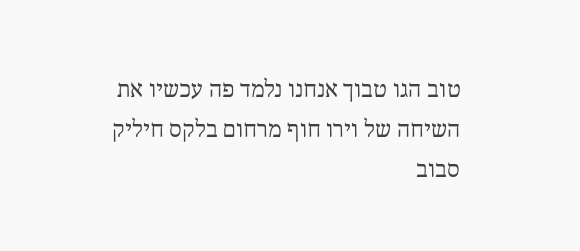טוב הגו טבוך אנחנו נלמד פה עכשיו את
השיחה של וירו חוף מרחום בלקס חיליק
סבוב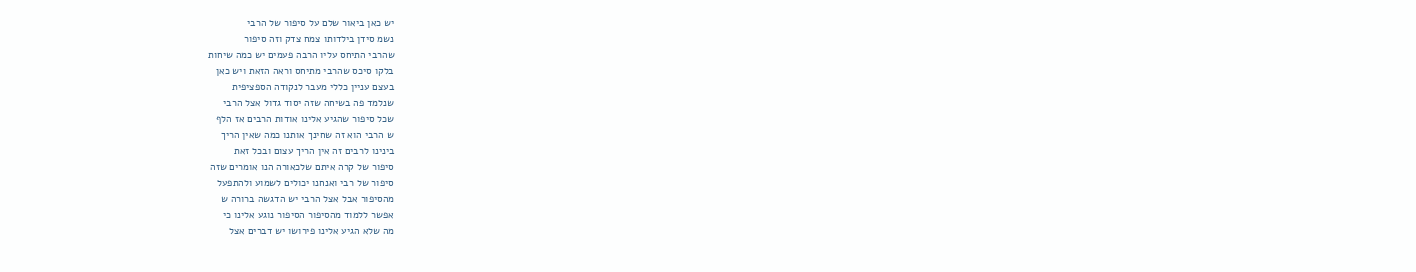יש כאן ביאור שלם על סיפור של הרבי
נשמ סידן בילדותו צמח צדק וזה סיפור
שהרבי התיחס עליו הרבה פעמים יש כמה שיחות
בלקו סיכס שהרבי מתיחס וראה הזאת ויש כאן
בעצם עניין כללי מעבר לנקודה הספציפית
שנלמד פה בשיחה שזה יסוד גדול אצל הרבי
שכל סיפור שהגיע אלינו אודות הרבים אז הלף
ש הרבי הוא זה שחינך אותנו כמה שאין הריך
בינינו לרבים זה אין הריך עצום ובכל זאת
סיפור של קרה איתם שלכאורה הנו אומרים שזה
סיפור של רבי ואנחנו יכולים לשמוע ולהתפעל
מהסיפור אבל אצל הרבי יש הדגשה ברורה ש
אפשר ללמוד מהסיפור הסיפור נוגע אלינו כי
מה שלא הגיע אלינו פירושו יש דברים אצל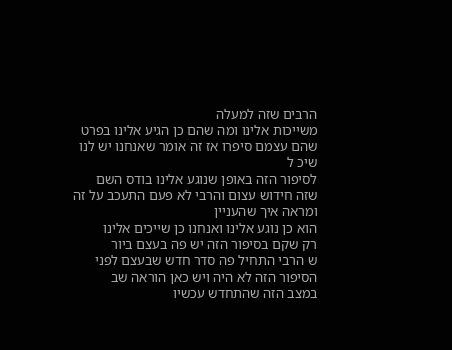הרבים שזה למעלה
משייכות אלינו ומה שהם כן הגיע אלינו בפרט
שהם עצמם סיפרו אז זה אומר שאנחנו יש לנו
שיכ ל
לסיפור הזה באופן שנוגע אלינו בודס השם
שזה חידוש עצום והרבי לא פעם התעכב על זה
ומראה איך שהעניין
הוא כן נוגע אלינו ואנחנו כן שייכים אלינו
רק שקם בסיפור הזה יש פה בעצם ביור
ש הרבי התחיל פה סדר חדש שבעצם לפני
הסיפור הזה לא היה ויש כאן הוראה שב
במצב הזה שהתחדש עכשיו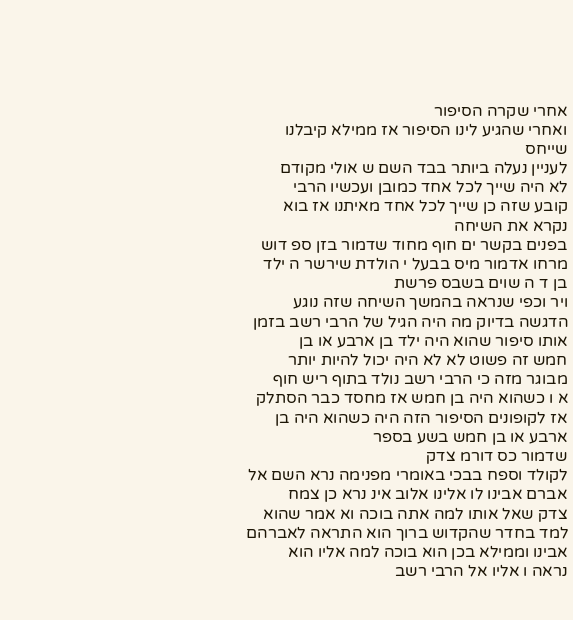אחרי שקרה הסיפור
ואחרי שהגיע לינו הסיפור אז ממילא קיבלנו
שייחס
לעניין נעלה ביותר בבד השם ש אולי מקודם
לא היה שייך לכל אחד כמובן ועכשיו הרבי
קובע שזה כן שייך לכל אחד מאיתנו אז בוא
נקרא את השיחה
בפנים בקשר ים חוף מחוד שדמור בזן ספ דוש
מרחו אדמור מיס בבעל י הולדת שירשר ה ילד
בן ד ה שוים בשבס פרשת
ויר וכפי שנראה בהמשך השיחה שזה נוגע
הדגשה בדיוק מה היה הגיל של הרבי רשב בזמן
אותו סיפור שהוא היה ילד בן ארבע או בן
חמש זה פשוט לא לא היה יכול להיות יותר
מבוגר מזה כי הרבי רשב נולד בתוף ריש חוף
א ו כשהוא היה בן חמש אז מחסד כבר הסתלק
אז לקופונים הסיפור הזה היה כשהוא היה בן
ארבע או בן חמש בשע בספר
שדמור כס דורמ צדק
לקולד וספח בבכי באומרי מפנימה נרא השם אל
אברם אבינו לו אלינו אלוב אינ נרא כן צמח
צדק שאל אותו למה אתה בוכה וא אמר שהוא
למד בחדר שהקדוש ברוך הוא התראה לאברהם
אבינו וממילא בכן הוא בוכה למה אליו הוא
נראה ו אליו אל הרבי רשב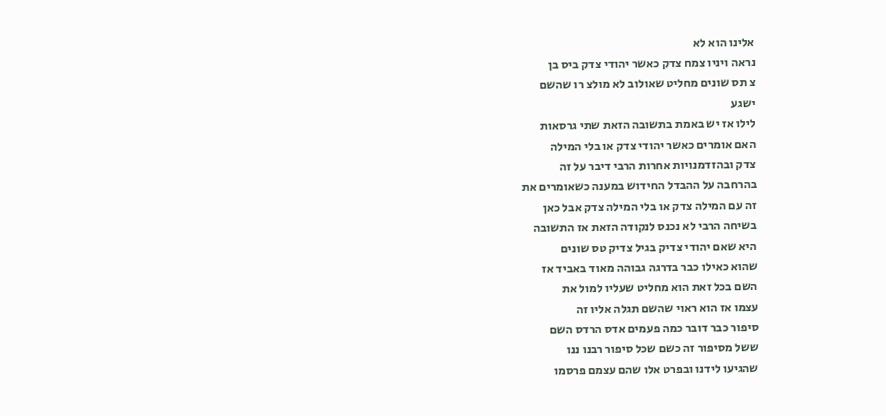אלינו הוא לא
נראה ויניו צמח צדק כאשר יהודי צדק ביס בן
צ תס שונים מחליט שאולוב לא מולצ רו שהשם
ישגע
לילו אז יש באמת בתשובה הזאת שתי גרסאות
האם אומרים כאשר יהודי צדק או בלי המילה
צדק ובהזדמנויות אחרות הרבי דיבר על זה
בהרחבה על ההבדל החידוש במענה כשאומרים את
זה עם המילה צדק או בלי המילה צדק אבל כאן
בשיחה הרבי לא נכנס לנקודה הזאת אז התשובה
היא שאם יהודי צדיק בגיל צדיק טס שונים
שהוא כאילו כבר בדרגה גבוהה מאוד באביד אז
השם בכל זאת הוא מחליט שעליו למול את
עצמו אז הוא ראוי שהשם תגלה אליו זה
סיפור כבר דובר כמה פעמים אדס הרדס השם
ששל מסיפור זה כשם שכל סיפור רבנו ננו
שהגיעו לידנו ובפרט אלו שהם עצמם פרסמו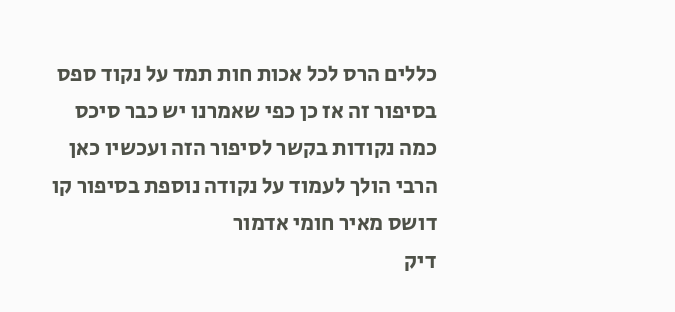כללים הרס לכל אכות חות תמד על נקוד ספס
בסיפור זה אז כן כפי שאמרנו יש כבר סיכס
כמה נקודות בקשר לסיפור הזה ועכשיו כאן
הרבי הולך לעמוד על נקודה נוספת בסיפור קו
דושס מאיר חומי אדמור
דיק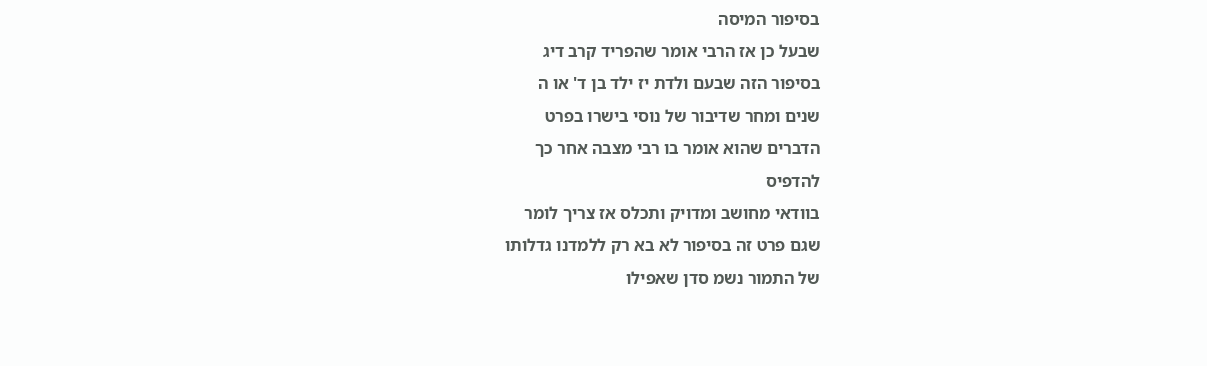בסיפור המיסה
שבעל כן אז הרבי אומר שהפריד קרב דיג
בסיפור הזה שבעם ולדת יז ילד בן ד' או ה
שנים ומחר שדיבור של נוסי בישרו בפרט
הדברים שהוא אומר בו רבי מצבה אחר כך
להדפיס
בוודאי מחושב ומדויק ותכלס אז צריך לומר
שגם פרט זה בסיפור לא בא רק ללמדנו גדלותו
של התמור נשמ סדן שאפילו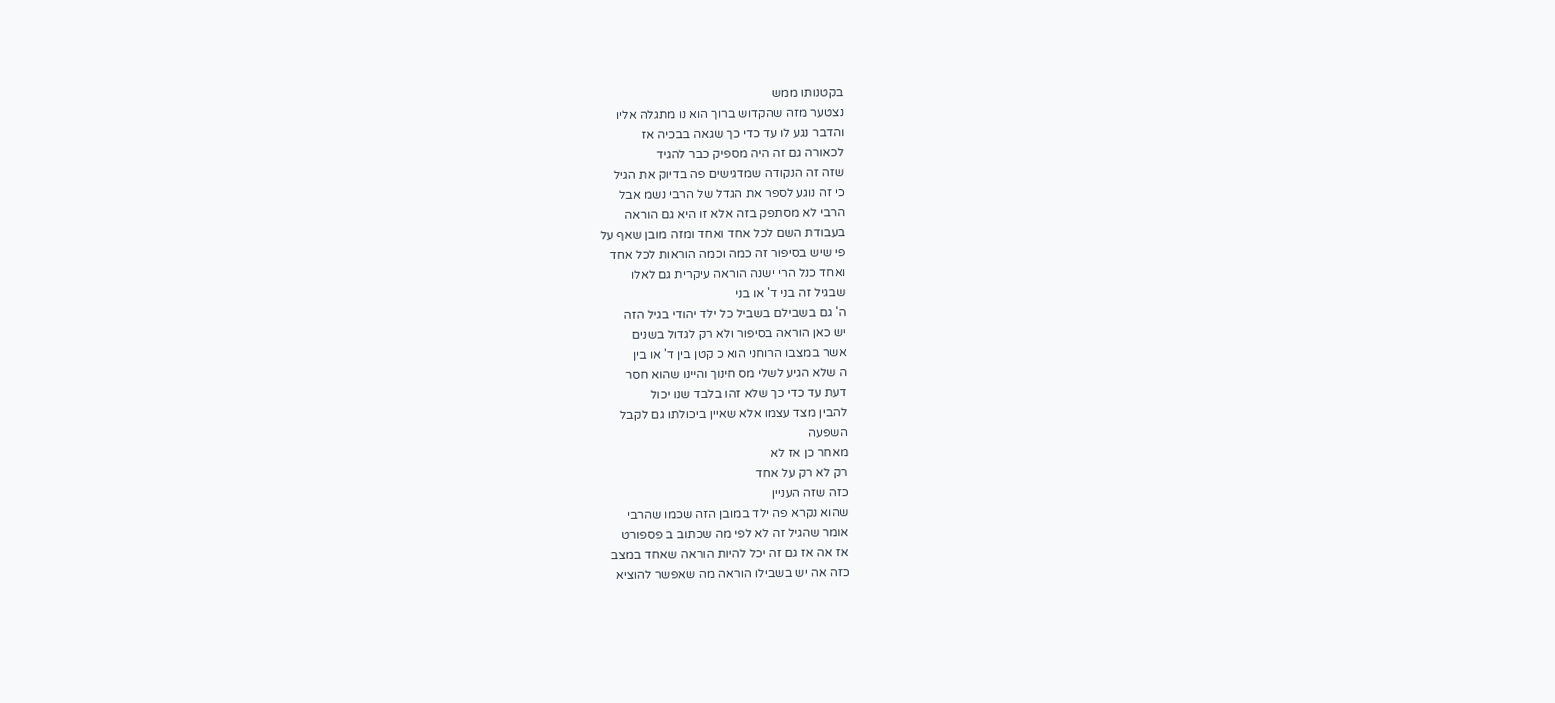בקטנותו ממש
נצטער מזה שהקדוש ברוך הוא נו מתגלה אליו
והדבר נגע לו עד כדי כך שגאה בבכיה אז
לכאורה גם זה היה מספיק כבר להגיד
שזה זה הנקודה שמדגישים פה בדיוק את הגיל
כי זה נוגע לספר את הגדל של הרבי נשמ אבל
הרבי לא מסתפק בזה אלא זו היא גם הוראה
בעבודת השם לכל אחד ואחד ומזה מובן שאף על
פי שיש בסיפור זה כמה וכמה הוראות לכל אחד
ואחד כנל הרי ישנה הוראה עיקרית גם לאלו
שבגיל זה בני ד' או בני
ה' גם בשבילם בשביל כל ילד יהודי בגיל הזה
יש כאן הוראה בסיפור ולא רק לגדול בשנים
אשר במצבו הרוחני הוא כ קטן בין ד' או בין
ה שלא הגיע לשלי מס חינוך והיינו שהוא חסר
דעת עד כדי כך שלא זהו בלבד שנו יכול
להבין מצד עצמו אלא שאיין ביכולתו גם לקבל
השפעה
מאחר כן אז לא
רק לא רק על אחד
כזה שזה העניין
שהוא נקרא פה ילד במובן הזה שכמו שהרבי
אומר שהגיל זה לא לפי מה שכתוב ב פספורט
אז אה אז גם זה יכל להיות הוראה שאחד במצב
כזה אה יש בשבילו הוראה מה שאפשר להוציא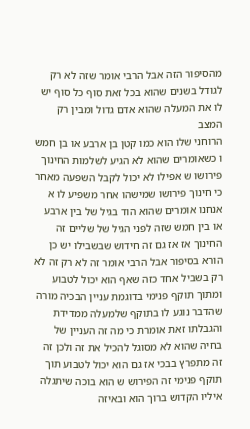מהסיפור הזה אבל הרבי אומר שזה לא רק
לגודל בשנים שהוא בכל זאת סוף כל סוף יש
לו את המעלה שהוא אדם גדול ומבין רק המצב
הרוחני שלו הוא כמו קטן בן ארבע או בן חמש
ו כשאומרים שהוא לא הגיע לשלמות החינוך
פירושו ש אפילו לא יכול לקבל השפעה מאחר
כי חינוך פירושו שמישהו אחר משפיע לו א
אנחנו אומרים שהוא הוד בגיל של בין ארבע
או בין חמש שזה לפני הגיל של שליים זה
החינוך אז אז גם זה חידוש שבשבילו יש כן
הורא בסיפור אבל הרבי אומר זה לא רק זה לא
רק בשביל אחד כזה שאף הוא יכול לטבוע
ומתוך תוקף פנימי בדוגמת עניין הבכיה מורה
שהדבר נוגע לו בתוקף שלמעלה ממדידת
והגבלתו זאת אומרת כי מה זה העניין של
בחיה שהוא לא מסוגל להכיל את זה ולכן זה
זה מתפרץ בבכי אז גם הוא יכול לטבוע תוך
תוקף פנימי זה הפירוש ש הוא בוכה שיתגלה
איליו הקדוש ברוך הוא ובאיזה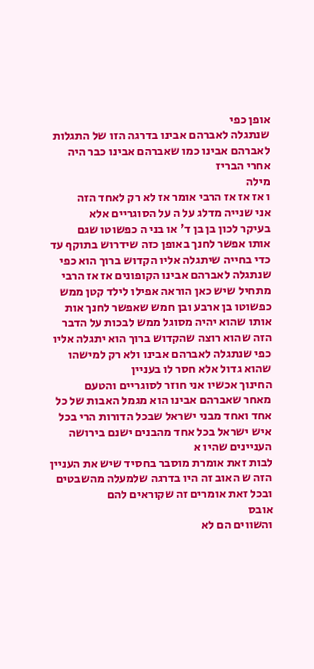אופן כפי
שנתגלה לאברהם אבינו בדרגה הזו של התגלות
לאברהם אבינו כמו שאברהם אבינו כבר היה
אחרי הבריז
מילה
ו אז אז אז הרבי אומר אז לא רק לאחד הזה
אני שנייה מדלג על ה על הסוגריים אלא
בעיקר לכון בן בן ד' או בני ה כפשוטו שגם
אותו אפשר לחנך באופן כזה שידרוש בתוקף עד
כדי בחייה שיתגלה אליו הקדוש ברוך הוא כפי
שנתגלה לאברהם אבינו הקופונים אז אז הרבי
מתחיל שיש כאן הוראה אפילו לילד קטן ממש
כפשוטו בן ארבע ובן חמש שאפשר לחנך אות
אותו שהוא יהיה מסוגל ממש לבכות על הדבר
הזה שהוא רוצה שהקדוש ברוך הוא יתגלה אליו
כפי שנתגלה לאברהם אבינו ולא רק למישהו
שהוא גדול אלא חסר לו בעניין
החינוך אכשיו אני חוזר לסוגריים והטעם
מאחר שאברהם אבינו הוא מגמל האבות של כל
אחד ואחד מבני ישראל שבכל הדורות הרי בכל
איש ישראל בכל אחד מהבנים ישנם בירושה
העניינים שהיו א
לבות זאת אומרת מוסבר בחסיד שיש את העניין
הזה ש האוב זה היו בדרגה שלמעלה מהשבטים
ובכל זאת אומרים זה שקוראים להם
אובס
והשווים הם לא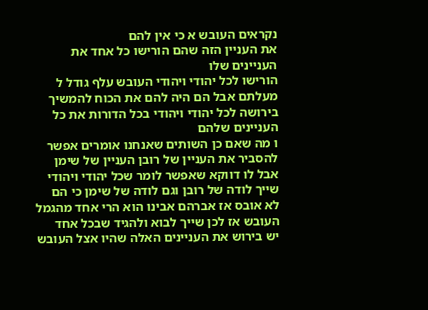נקראים העובש א כי אין להם
את העניין הזה שהם הורישו כל אחד את
העניינים שלו
הורישו לכל יהודי ויהודי העובש עלף גודל ל
מעלתם אבל הם היה להם את הכוח להמשיך
בירושה לכל יהודי ויהודי בכל הדורות את כל
העניינים שלהם
ו מה שאם כן השותים שאנחנו אומרים אפשר
להסביר את העניין של רובן העניין של שימן
אבל לו דווקא שאפשר לומר שכל יהודי ויהודי
שייך לודה של רובן וגם לודה של שימן כי הם
לא אובס אז אברהם אבינו הוא הרי אחד מהגמל
העובש אז לכן שייך לבוא ולהגיד שבכל אחד
יש בירוש את העניינים האלה שהיו אצל העובש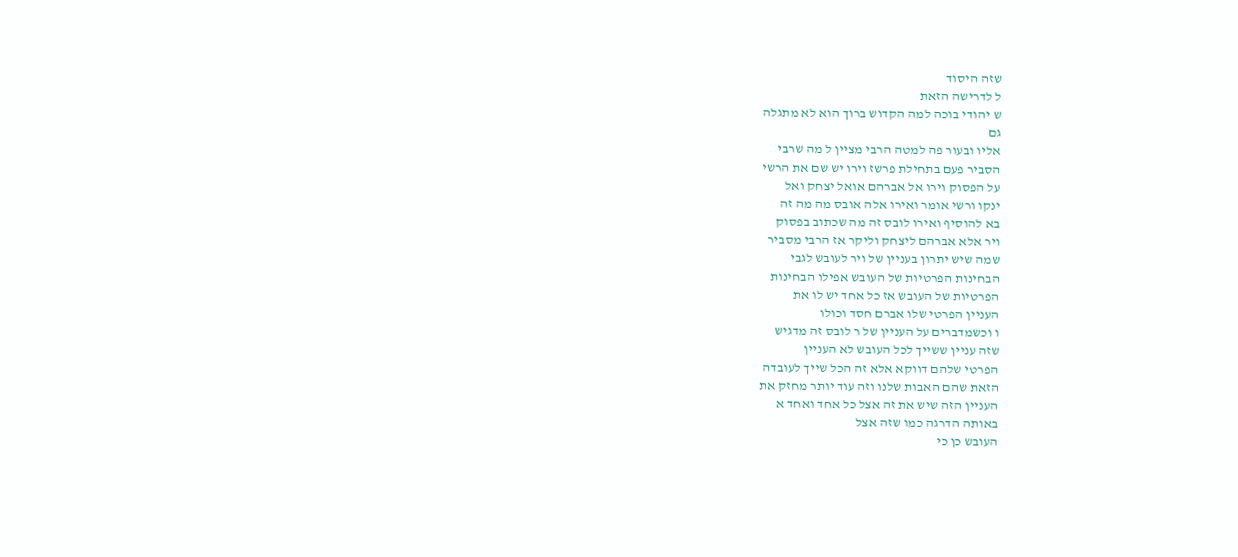שזה היסוד
ל לדרישה הזאת
ש יהודי בוכה למה הקדוש ברוך הוא לא מתגלה
גם
אליו ובעור פה למטה הרבי מציין ל מה שרבי
הסביר פעם בתחילת פרשז וירו יש שם את הרשי
על הפסוק וירו אל אברהם אואל יצחק ואל
ינקו ורשי אומר ואירו אלה אובס מה מה זה
בא להוסיף ואירו לובס זה מה שכתוב בפסוק
ויר אלא אברהם ליצחק וליקר אז הרבי מסביר
שמה שיש יתרון בעניין של ויר לעובש לגבי
הבחינות הפרטיות של העובש אפילו הבחינות
הפרטיות של העובש אז כל אחד יש לו את
העניין הפרטי שלו אברם חסד וכולו
ו וכשמדברים על העניין של ר לובס זה מדגיש
שזה עניין ששייך לכל העובש לא העניין
הפרטי שלהם דווקא אלא זה הכל שייך לעובדה
הזאת שהם האבות שלנו וזה עוד יותר מחזק את
העניין הזה שיש את זה אצל כל אחד ואחד א
באותה הדרגה כמו שזה אצל
העובש כן כי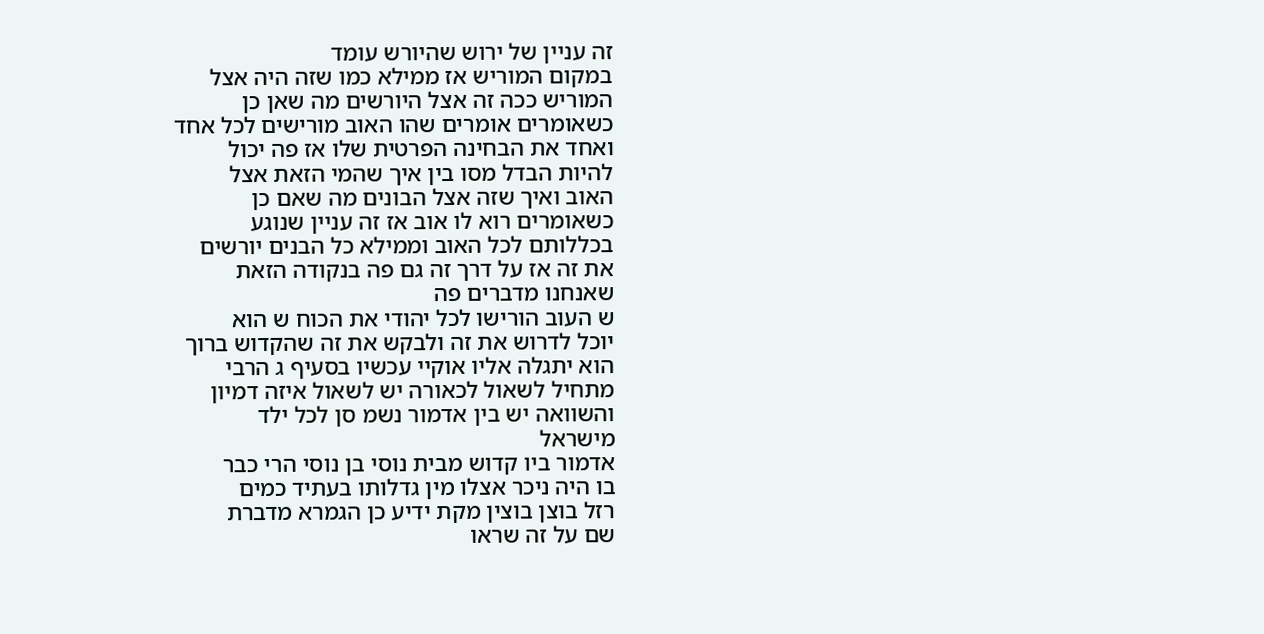זה עניין של ירוש שהיורש עומד
במקום המוריש אז ממילא כמו שזה היה אצל
המוריש ככה זה אצל היורשים מה שאן כן
כשאומרים אומרים שהו האוב מורישים לכל אחד
ואחד את הבחינה הפרטית שלו אז פה יכול
להיות הבדל מסו בין איך שהמי הזאת אצל
האוב ואיך שזה אצל הבונים מה שאם כן
כשאומרים רוא לו אוב אז זה עניין שנוגע
בכללותם לכל האוב וממילא כל הבנים יורשים
את זה אז על דרך זה גם פה בנקודה הזאת
שאנחנו מדברים פה
ש העוב הורישו לכל יהודי את הכוח ש הוא
יוכל לדרוש את זה ולבקש את זה שהקדוש ברוך
הוא יתגלה אליו אוקיי עכשיו בסעיף ג הרבי
מתחיל לשאול לכאורה יש לשאול איזה דמיון
והשוואה יש בין אדמור נשמ סן לכל ילד
מישראל
אדמור ביו קדוש מבית נוסי בן נוסי הרי כבר
בו היה ניכר אצלו מין גדלותו בעתיד כמים
רזל בוצן בוצין מקת ידיע כן הגמרא מדברת
שם על זה שראו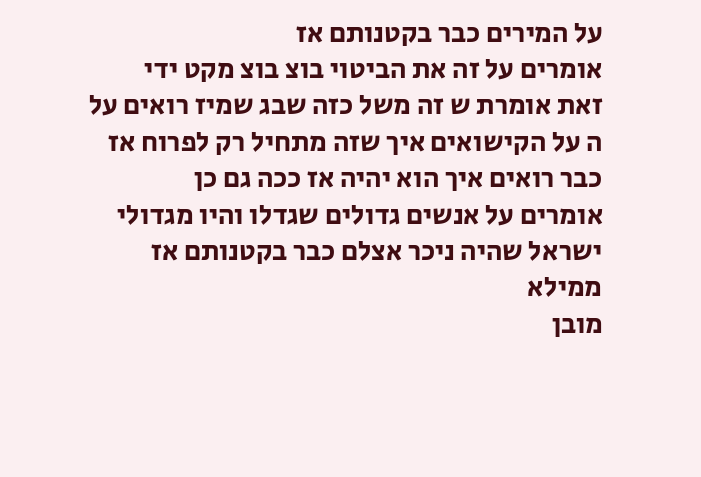על המירים כבר בקטנותם אז
אומרים על זה את הביטוי בוצ בוצ מקט ידי
זאת אומרת ש זה משל כזה שבג שמיז רואים על
ה על הקישואים איך שזה מתחיל רק לפרוח אז
כבר רואים איך הוא יהיה אז ככה גם כן
אומרים על אנשים גדולים שגדלו והיו מגדולי
ישראל שהיה ניכר אצלם כבר בקטנותם אז
ממילא
מובן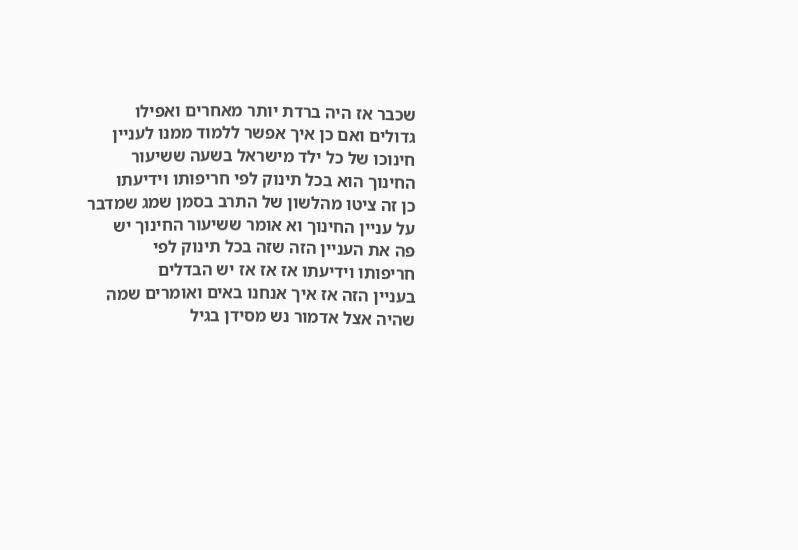שכבר אז היה ברדת יותר מאחרים ואפילו
גדולים ואם כן איך אפשר ללמוד ממנו לעניין
חינוכו של כל ילד מישראל בשעה ששיעור
החינוך הוא בכל תינוק לפי חריפותו וידיעתו
כן זה ציטו מהלשון של התרב בסמן שמג שמדבר
על עניין החינוך וא אומר ששיעור החינוך יש
פה את העניין הזה שזה בכל תינוק לפי
חריפותו וידיעתו אז אז אז יש הבדלים
בעניין הזה אז איך אנחנו באים ואומרים שמה
שהיה אצל אדמור נש מסידן בגיל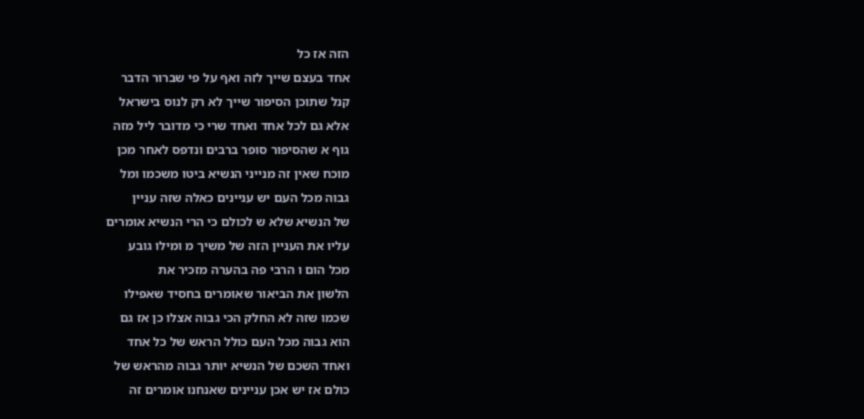הזה אז כל
אחד בעצם שייך לזה ואף על פי שברור הדבר
קנל שתוכן הסיפור שייך לא רק לנוס בישראל
אלא גם לכל אחד ואחד שרי כי מדובר ליל מזה
גוף א שהסיפור סופר ברבים ונדפס לאחר מכן
מוכח שאין זה מנייני הנשיא ביטו משכמו ומל
גבוה מכל העם יש עניינים כאלה שזה עניין
של הנשיא שלא ש לכולם כי הרי הנשיא אומרים
עליו את העניין הזה של משיך מ ומילו גובע
מכל הום ו הרבי פה בהערה מזכיר את
הלשון את הביאור שאומרים בחסיד שאפילו
שכמו שזה לא החלק הכי גבוה אצלו כן אז גם
הוא גבוה מכל העם כולל הראש של כל אחד
ואחד השכם של הנשיא יותר גבוה מהראש של
כולם אז יש אכן עניינים שאנחנו אומרים זה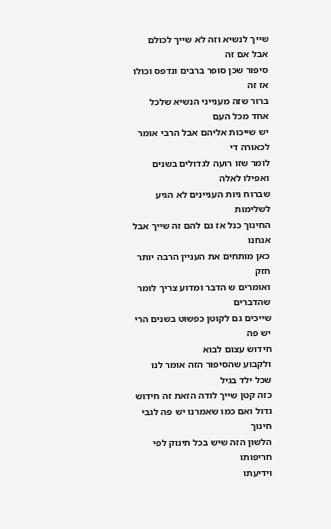שייך לנשיא וזה לא שייך לכולם אבל אם זה
סיפור שכן סופר ברבים ונדפס וכולו אז זה
ברור שזה מענייני הנשיא שלכל אחד מכל העם
יש שייכות אליהם אבל הרבי אומר לכאורה די
לומר שזו רועה לגדולים בשנים ואפילו לאלה
שברוח ניות העניינים לא הגיע לשלימות
החינוך כנל אז גם להם זה שייך אבל אנחנו
כאן מותחים את העניין הרבה יותר חזק
ואומרים ש הדבר ומדוע צריך לומר שהדברים
שייכים גם לקוטן כפשוט בשנים הרי יש פה
חידוש עצום לבוא
ולקבוע שהסיפור הזה אומר לנו שכל ילד בגיל
כזה קטן שייך לודה הזאת זה חידוש
גדול ואם כמו שאמרנו יש פה לגבי חינוך
הלשון הזה שיש בכל תינוק לפי חריפותו
וידיעתו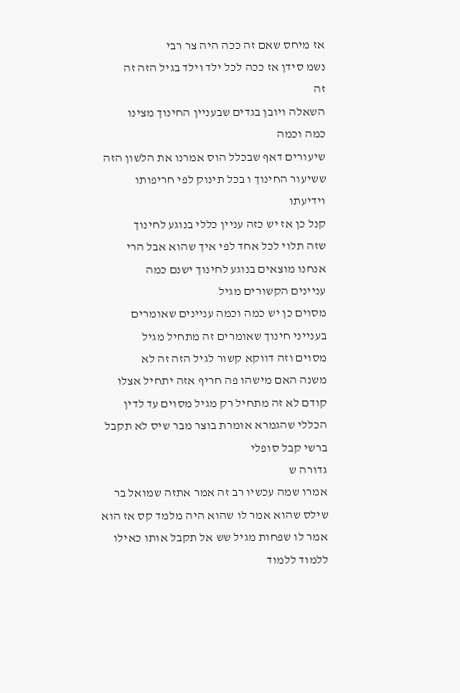אז מיחס שאם זה ככה היה צר רבי
נשמ סידן אז ככה לכל ילד וילד בגיל הזה זה
זה
השאלה ויובן בגדים שבעניין החינוך מצינו
כמה וכמה
שיעורים דאף שבכלל הוס אמרנו את הלשון הזה
ששיעור החינוך ו בכל תינוק לפי חריפותו
וידיעתו
קנל כן אז יש כזה עניין כללי בנוגע לחינוך
שזה תלוי לכל אחד לפי איך שהוא אבל הרי
אנחנו מוצאים בנוגע לחינוך ישנם כמה
עניינים הקשורים מגיל
מסוים כן יש כמה וכמה עניינים שאומרים
בענייני חינוך שאומרים זה מתחיל מגיל
מסוים וזה דווקא קשור לגיל הזה זה לא
משנה האם מישהו פה חריף אזה יתחיל אצלו
קודם לא זה מתחיל רק מגיל מסוים עד לדין
הכללי שהגמרא אומרת בוצר מבר שיס לא תקבל
ברשי קבל סופלי
גדורה ש
אמרו שמה עכשיו רב זה אמר אתזה שמואל בר
שילס שהוא אמר לו שהוא היה מלמד קס אז הוא
אמר לו שפחות מגיל שש אל תקבל אותו כאילו
ללמוד ללמוד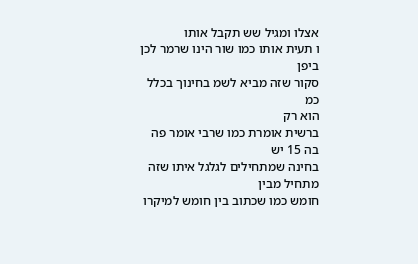אצלו ומגיל שש תקבל אותו
ו תעית אותו כמו שור הינו שרמר לכן ביפן
סקור שזה מביא לשמ בחינוך בכלל כמ
הוא רק
ברשית אומרת כמו שרבי אומר פה בה 15 יש
בחינה שמתחילים לגלגל איתו שזה מתחיל מבין
חומש כמו שכתוב בין חומש למיקרו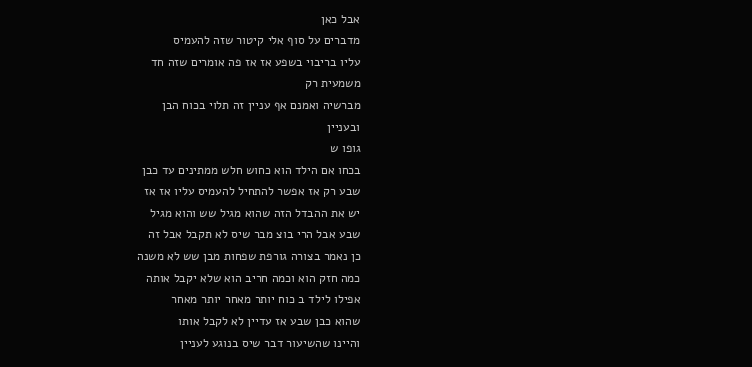אבל כאן
מדברים על סוף אלי קיטור שזה להעמיס
עליו בריבוי בשפע אז אז פה אומרים שזה חד
משמעית רק
מברשיה ואמנם אף עניין זה תלוי בכוח הבן
ובעניין
גופו ש
בכחו אם הילד הוא כחוש חלש ממתינים עד כבן
שבע רק אז אפשר להתחיל להעמיס עליו אז אז
יש את ההבדל הזה שהוא מגיל שש והוא מגיל
שבע אבל הרי בוצ מבר שיס לא תקבל אבל זה
כן נאמר בצורה גורפת שפחות מבן שש לא משנה
כמה חזק הוא וכמה חריב הוא שלא יקבל אותה
אפילו לילד ב כוח יותר מאחר יותר מאחר
שהוא כבן שבע אז עדיין לא לקבל אותו
והיינו שהשיעור דבר שיס בנוגע לעניין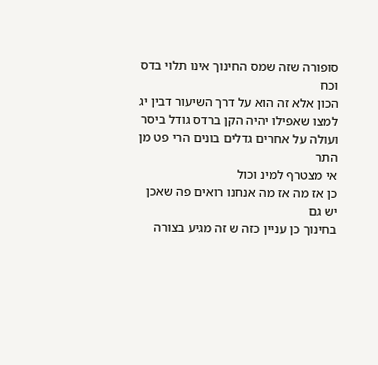סופורה שזה שמס החינוך אינו תלוי בדס וכח
הכון אלא זה הוא על דרך השיעור דבין יג
למצו שאפילו יהיה הקן ברדס גודל ביסר
ועולה על אחרים גדלים בונים הרי פט מן התר
אי מצטרף למינ וכול
כן אז מה אז מה אנחנו רואים פה שאכן יש גם
בחינוך כן עניין כזה ש זה מגיע בצורה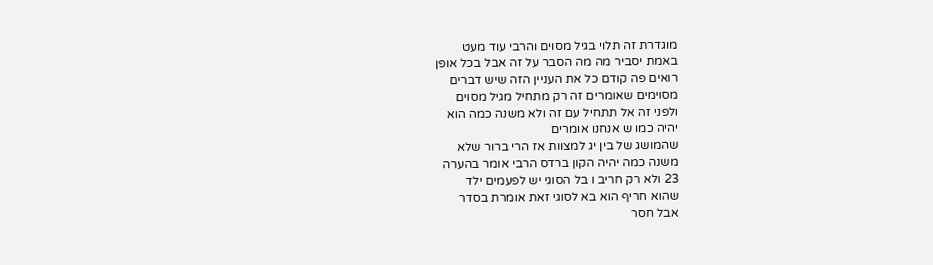מוגדרת זה תלוי בגיל מסוים והרבי עוד מעט
באמת יסביר מה מה הסבר על זה אבל בכל אופן
רואים פה קודם כל את העניין הזה שיש דברים
מסוימים שאומרים זה רק מתחיל מגיל מסוים
ולפני זה אל תתחיל עם זה ולא משנה כמה הוא
יהיה כמו ש אנחנו אומרים
שהמושג של בין יג למצוות אז הרי ברור שלא
משנה כמה יהיה הקון ברדס הרבי אומר בהערה
23 ולא רק חריב ו בל הסוגי יש לפעמים ילד
שהוא חריף הוא בא לסוגי זאת אומרת בסדר
אבל חסר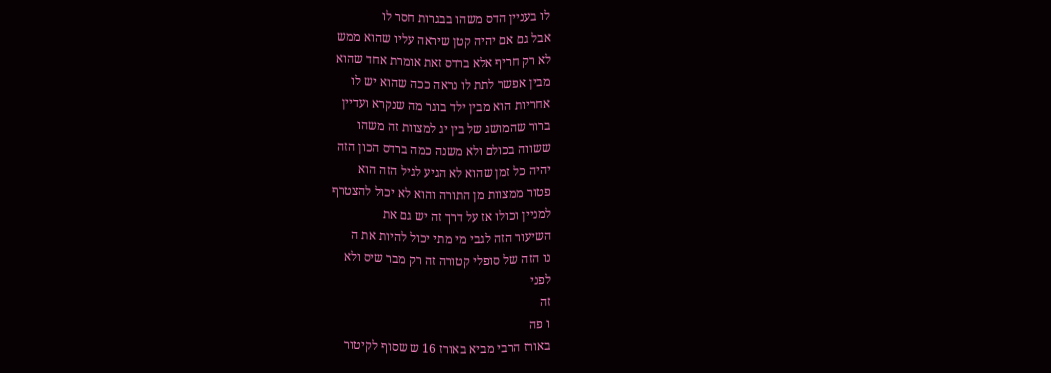לו בעניין הדס משהו בבגרות חסר לו
אבל גם אם יהיה קטן שיראה עליו שהוא ממש
לא רק חריף אלא ברדס זאת אומרת אחד שהוא
מבין אפשר לתת לו נראה ככה שהוא יש לו
אחריות הוא מבין ילד בוגר מה שנקרא ועדיין
ברור שהמושג של בין יג למצוות זה משהו
ששווה בכולם ולא משנה כמה ברדס הכון הזה
יהיה כל זמן שהוא לא הגיע לגיל הזה הוא
פטור ממצוות מן התורה והוא לא יכול להצטרף
למניין וכולו אז על דרך זה יש גם את
השיעור הזה לגבי מי מתי יכול להיות את ה
נו הזה של סופלי קטורה זה רק מבר שיס ולא
לפני
זה
ו פה
באורז הרבי מביא באורז 16 ש שסוף לקיטור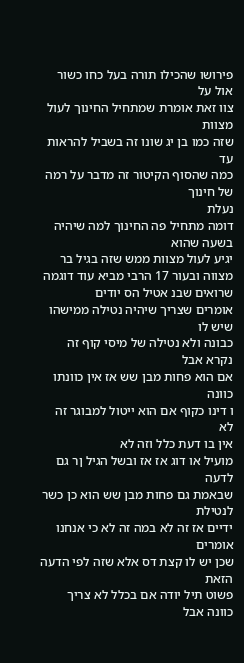פירושו שהכילו תורה בעל כחו כשור אול על
צוו זאת אומרת שמתחיל החינוך לעול מצוות
שזה כמו בן יג שונו זה בשביל להראות עד
כמה שהסוף הקיטור זה מדבר על רמה של חינוך
נעלת
דומה מתחיל פה החינוך למה שיהיה בשעה שהוא
יגיע לעול מצוות ממש שזה בגיל בר
מצווה ובעור 17 הרבי מביא עוד דוגמה
שרואים שבנ אטיל הס יודים
אומרים שצריך שיהיה נטילה ממישהו שיש לו
כבונה ולא נטילה של מיסי קוף זה נקרא אבל
אם הוא פחות מבן שש אז אין כוונתו כוונה
ו דינו כקוף אם הוא ייטול למבוגר זה לא
אין בו דעת כלל וזה לא
מועיל או דוג אז אז ובשל הגיל ןר גם לדעה
שבאמת גם פחות מבן שש הוא כן כשר לנטילת
ידיים אז זה לא במה זה לא כי אנחנו אומרים
שכן יש לו קצת דס אלא שזה לפי הדעה הזאת
פשוט תיל יודה אם בכלל לא צריך כוונה אבל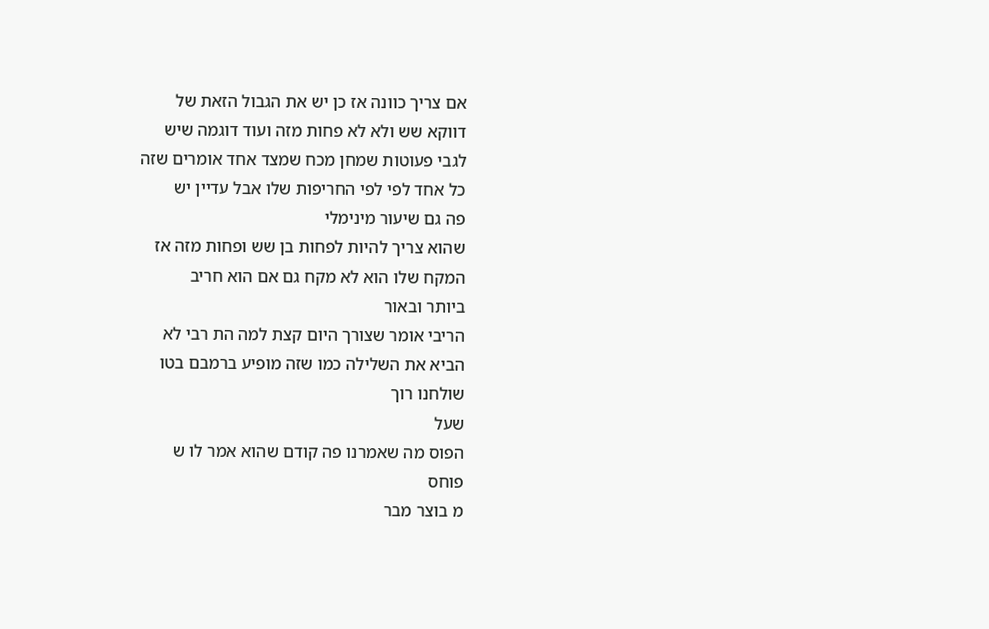אם צריך כוונה אז כן יש את הגבול הזאת של
דווקא שש ולא לא פחות מזה ועוד דוגמה שיש
לגבי פעוטות שמחן מכח שמצד אחד אומרים שזה
כל אחד לפי לפי החריפות שלו אבל עדיין יש
פה גם שיעור מינימלי
שהוא צריך להיות לפחות בן שש ופחות מזה אז
המקח שלו הוא לא מקח גם אם הוא חריב
ביותר ובאור
הריבי אומר שצורך היום קצת למה הת רבי לא
הביא את השלילה כמו שזה מופיע ברמבם בטו
שולחנו רוך
שעל
הפוס מה שאמרנו פה קודם שהוא אמר לו ש
פוחס
מ בוצר מבר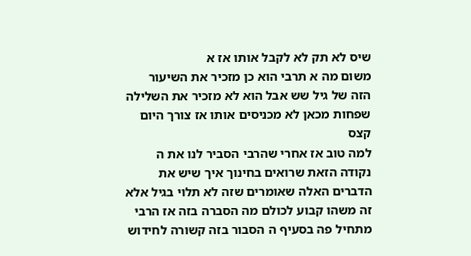שיס לא תק לא לקבל אותו אז א
משום מה א תרבי הוא כן מזכיר את השיעור
הזה של גיל שש אבל הוא לא מזכיר את השלילה
שפחות מכאן לא מכניסים אותו אז צורך היום
קצס
למה טוב אז אחרי שהרבי הסביר לנו את ה
נקודה הזאת שרואים בחינוך איך שיש את
הדברים האלה שאומרים שזה לא תלוי בגיל אלא
זה משהו קבוע לכולם מה הסברה בזה אז הרבי
מתחיל פה בסעיף ה הסבור בזה קשורה לחידוש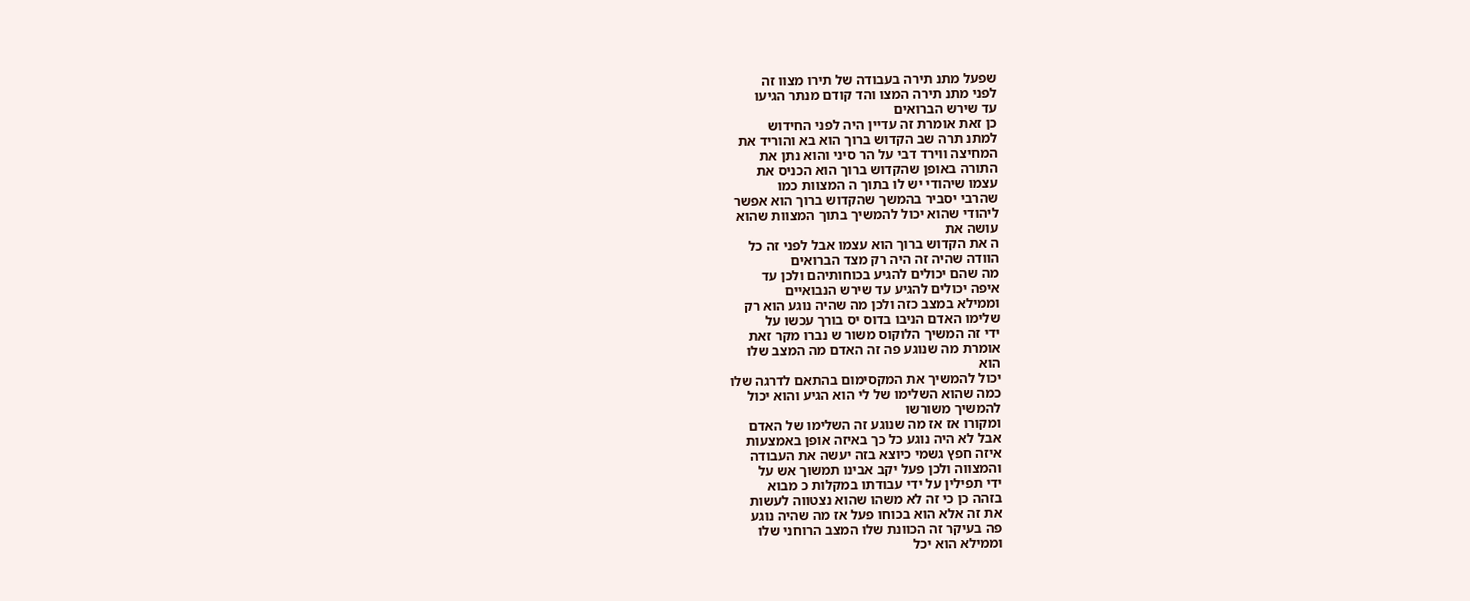שפעל מתנ תירה בעבודה של תירו מצוו זה
לפני מתנ תירה המצו והד קודם מנתר הגיעו
עד שירש הברואים
כן זאת אומרת זה עדיין היה לפני החידוש
למתנ תרה שב הקדוש ברוך הוא בא והוריד את
המחיצה ווירד דבי על הר סיני והוא נתן את
התורה באופן שהקדוש ברוך הוא הכניס את
עצמו שיהודי יש לו בתוך ה המצוות כמו
שהרבי יסביר בהמשך שהקדוש ברוך הוא אפשר
ליהודי שהוא יכול להמשיך בתוך המצוות שהוא
עושה את
ה את הקדוש ברוך הוא עצמו אבל לפני זה כל
הוודה שהיה זה היה רק מצד הברואים
מה שהם יכולים להגיע בכוחותיהם ולכן עד
איפה יכולים להגיע עד שירש הנבואיים
וממילא במצב כזה ולכן מה שהיה נוגע הוא רק
שלימו האדם הניבו בדוס יס בורך עכשו על
ידי זה המשיך הלוקוס משור ש נברו מקר זאת
אומרת מה שנוגע פה זה האדם מה המצב שלו
הוא
יכול להמשיך את המקסימום בהתאם לדרגה שלו
כמה שהוא השלימו של לי הוא הגיע והוא יכול
להמשיך משורשו
ומקורו אז אז מה שנוגע זה השלימו של האדם
אבל לא היה נוגע כל כך באיזה אופן באמצעות
איזה חפץ גשמי כיוצא בזה יעשה את העבודה
והמצווה ולכן פעל יקב אבינו תמשוך אש על
ידי תפילין על ידי עבודתו במקלות כ מבוא
בזהה כן כי זה לא משהו שהוא נצטווה לעשות
את זה אלא הוא בכוחו פעל אז מה שהיה נוגע
פה בעיקר זה הכוונת שלו המצב הרוחני שלו
וממילא הוא יכל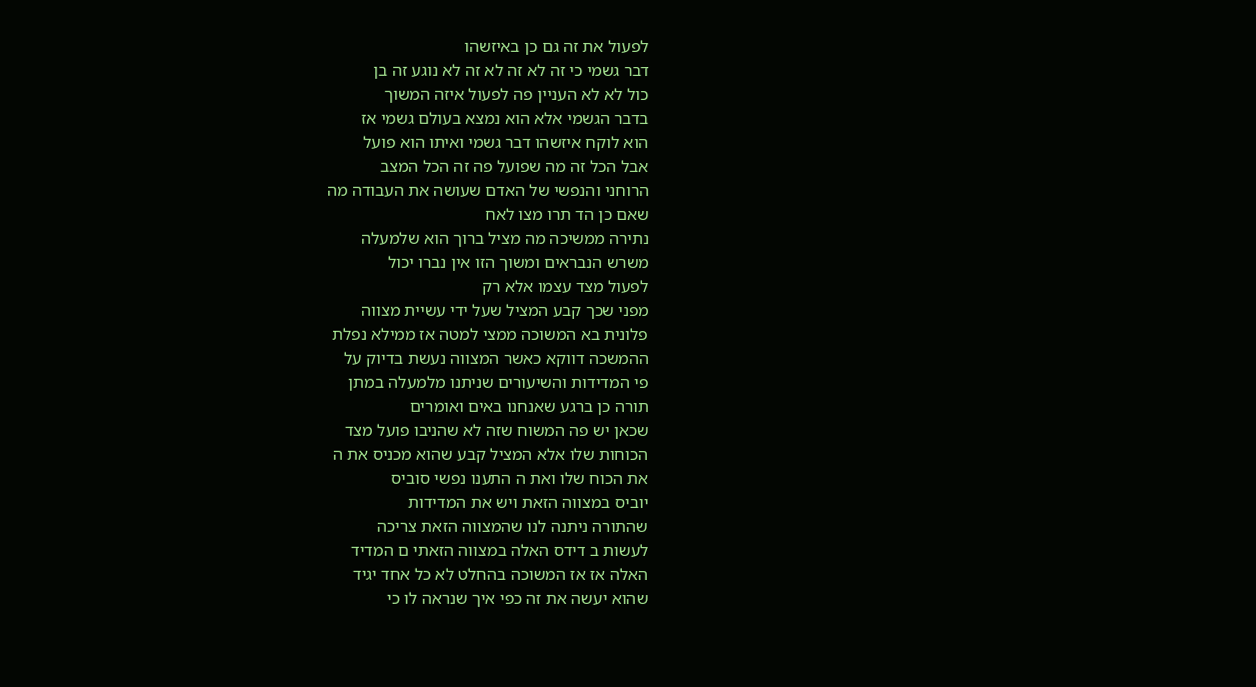לפעול את זה גם כן באיזשהו
דבר גשמי כי זה לא זה לא זה לא נוגע זה בן
כול לא לא העניין פה לפעול איזה המשוך
בדבר הגשמי אלא הוא נמצא בעולם גשמי אז
הוא לוקח איזשהו דבר גשמי ואיתו הוא פועל
אבל הכל זה מה שפועל פה זה הכל המצב
הרוחני והנפשי של האדם שעושה את העבודה מה
שאם כן הד תרו מצו לאח
נתירה ממשיכה מה מציל ברוך הוא שלמעלה
משרש הנבראים ומשוך הזו אין נברו יכול
לפעול מצד עצמו אלא רק
מפני שכך קבע המציל שעל ידי עשיית מצווה
פלונית בא המשוכה ממצי למטה אז ממילא נפלת
ההמשכה דווקא כאשר המצווה נעשת בדיוק על
פי המדידות והשיעורים שניתנו מלמעלה במתן
תורה כן ברגע שאנחנו באים ואומרים
שכאן יש פה המשוח שזה לא שהניבו פועל מצד
הכוחות שלו אלא המציל קבע שהוא מכניס את ה
את הכוח שלו ואת ה התענו נפשי סוביס
יוביס במצווה הזאת ויש את המדידות
שהתורה ניתנה לנו שהמצווה הזאת צריכה
לעשות ב דידס האלה במצווה הזאתי ם המדיד
האלה אז אז המשוכה בהחלט לא כל אחד יגיד
שהוא יעשה את זה כפי איך שנראה לו כי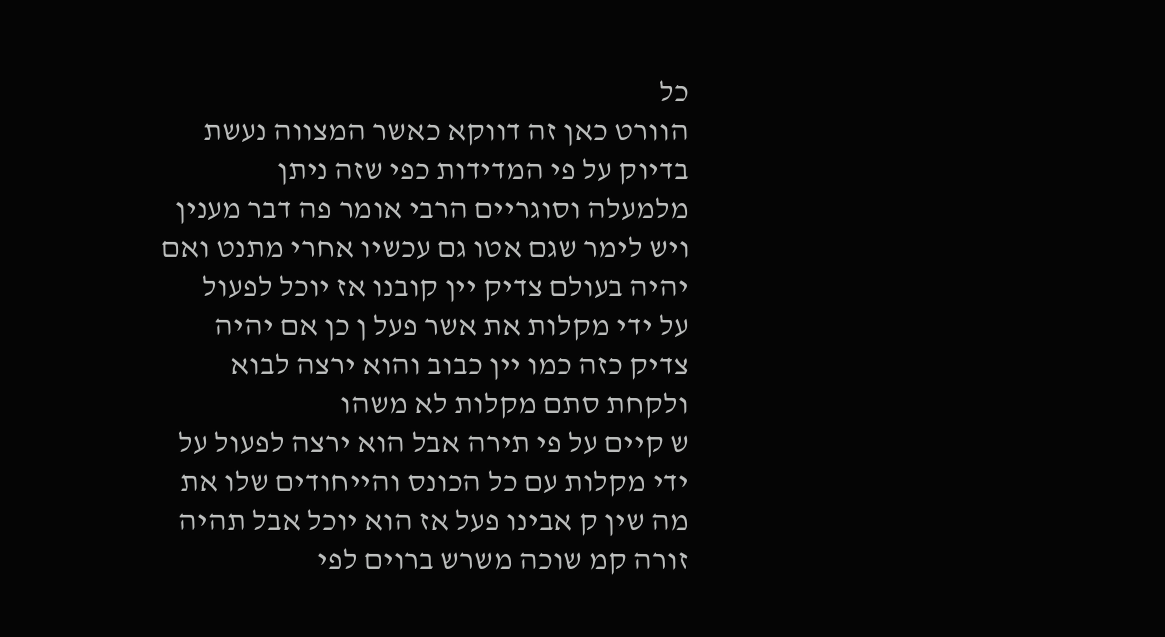כל
הוורט כאן זה דווקא כאשר המצווה נעשת
בדיוק על פי המדידות כפי שזה ניתן
מלמעלה וסוגריים הרבי אומר פה דבר מענין
ויש לימר שגם אטו גם עכשיו אחרי מתנט ואם
יהיה בעולם צדיק יין קובנו אז יוכל לפעול
על ידי מקלות את אשר פעל ן כן אם יהיה
צדיק כזה כמו יין כבוב והוא ירצה לבוא
ולקחת סתם מקלות לא משהו
ש קיים על פי תירה אבל הוא ירצה לפעול על
ידי מקלות עם כל הכונס והייחודים שלו את
מה שין ק אבינו פעל אז הוא יוכל אבל תהיה
זורה קמ שוכה משרש ברוים לפי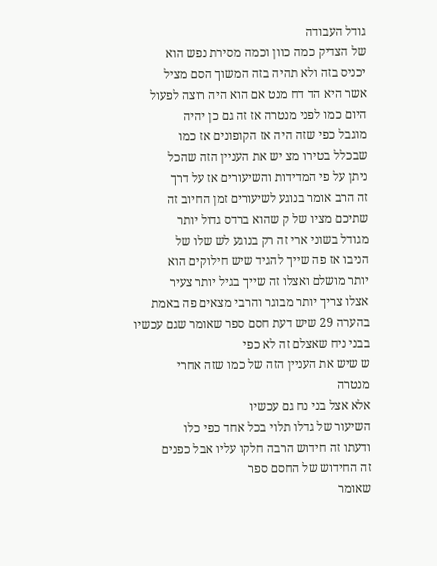גודל העבודה
של הצדיק כמה כוון וכמה מסירת נפש הוא
יכניס בזה ולא תהיה בזה המשוך הסם מציל
אשר היא הד דח מנט אם הוא היה רוצה לפעול
היום כמו לפני מנטרה אז זה גם כן יהיה
מוגבל כפי שזה היה אז הקופונים אז כמו
שבכלל בטירו מצ יש את העניין הזה שהכל
ניתן על פי המדידות והשיעורים אז על דרך
זה הרב אומר בנוגע לשיעורים זמן החיוב זה
שתיכם מציו של ק שהוא ברדס גדול יותר
מגודל בשוני ארי זה רק בנוגע לש שלו של
הניבו אז פה שייך להגיד שיש חילוקים הוא
יותר מושלם ואצלו זה שייך בגיל יותר צעיר
אצלו צריך יותר מבוגר והרבי מצאים פה באמת
בהערה 29 שיש דעת חסם ספר שאומר שגם עכשיו
בבני ניח שאצלם זה לא כפי
ש שיש את העניין הזה של כמו שזה אחרי
מנטרה
אלא אצל בני נח גם עכשיו
השיעור של גדלו תלוי בכל אחד כפי כלו
ודעתו זה חידוש הרבה חלקו עליו אבל כפנים
זה החידוש של החסם ספר
שאומר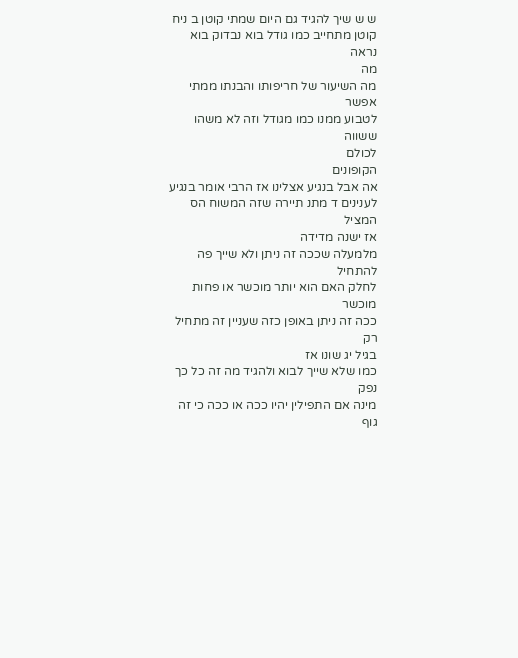ש ש שיך להגיד גם היום שמתי קוטן ב ניח
קוטן מתחייב כמו גודל בוא נבדוק בוא נראה
מה
מה השיעור של חריפותו והבנתו ממתי אפשר
לטבוע ממנו כמו מגודל וזה לא משהו ששווה
לכולם
הקופונים
אה אבל בנגיע אצלינו אז הרבי אומר בנגיע
לענינים ד מתנ תיירה שזה המשוח הס המציל
אז ישנה מדידה
מלמעלה שככה זה ניתן ולא שייך פה להתחיל
לחלק האם הוא יותר מוכשר או פחות מוכשר
ככה זה ניתן באופן כזה שעניין זה מתחיל רק
בגיל יג שונו אז
כמו שלא שייך לבוא ולהגיד מה זה כל כך נפק
מינה אם התפילין יהיו ככה או ככה כי זה
גוף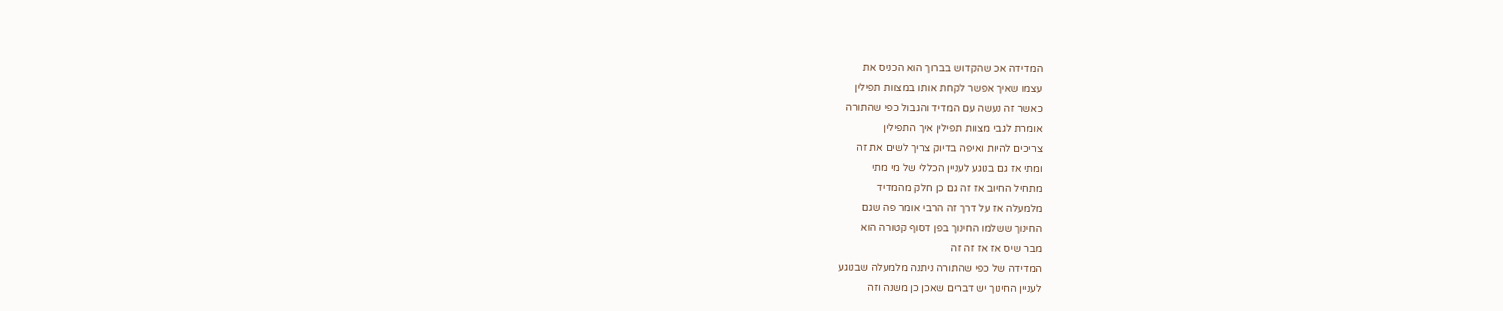המדידה אכ שהקדוש בברוך הוא הכניס את
עצמו שאיך אפשר לקחת אותו במצוות תפילין
כאשר זה נעשה עם המדיד והגבול כפי שהתורה
אומרת לגבי מצוות תפילין איך התפילין
צריכים להיות ואיפה בדיוק צריך לשים את זה
ומתי אז גם בנוגע לעניין הכללי של מי מתי
מתחיל החיוב אז זה גם כן חלק מהמדיד
מלמעלה אז על דרך זה הרבי אומר פה שגם
החינוך ששלמו החינוך בפן דסוף קטורה הוא
מבר שיס אז אז זה זה
המדידה של כפי שהתורה ניתנה מלמעלה שבנוגע
לעניין החינוך יש דברים שאכן כן משנה וזה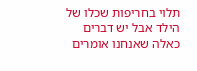תלוי בחריפות שכלו של הילד אבל יש דברים
כאלה שאנחנו אומרים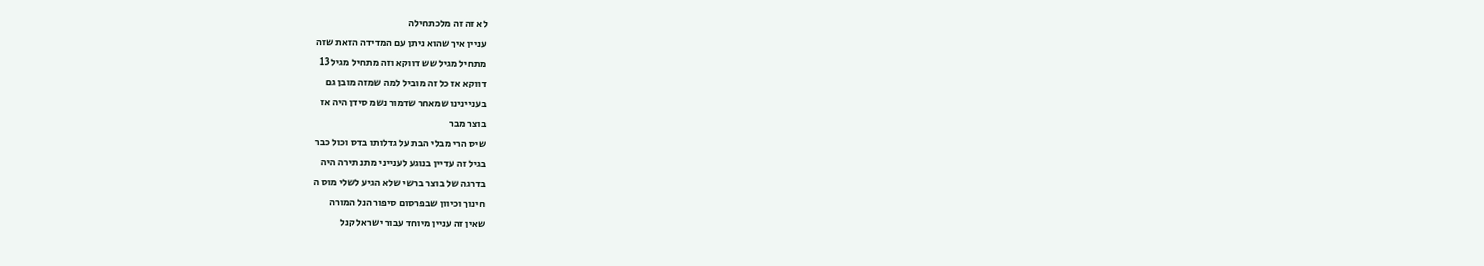לא זה זה מלכתחילה
עניין איך שהוא ניתן עם המדידה הזאת שזה
מתחיל מגיל שש דווקא וזה מתחיל מגיל 13
דווקא אז כל זה מוביל למה שמזה מובן גם
בעניינינו שמאחר שדמור נשמ סידן היה אז
בוצר מבר
שיס הרי מבלי הבת על גדלותו בדס וכול כבר
בגיל זה עדיין בנוגע לענייני מתנ תירה היה
בדרגה של בוצר ברשי שלא הגיע לשלי מוס ה
חינוך וכיוון שבפרסום סיפור הנל המורה
שאין זה עניין מיוחד עבור ישראל קנל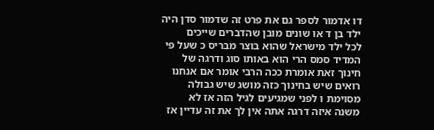דו אדמור לספר גם את פרט זה שדמור סדן היה
ילד בן ד או שונים מובן שהדברים שייכים
לכל ילד מישראל שהוא בוצר מבריס כ שעל פי
המדיד סמס הרי הוא באותו סוג ודרגה של
חינוך זאת אומרת ככה הרבי אומר אם אנחנו
רואים שיש בחינוך כזה מושג שיש גבולה
מסוימת ו לפני שמגיעים לגיל הזה אז לא
משנה איזה דרגה אתה אין לך את זה עדיין אז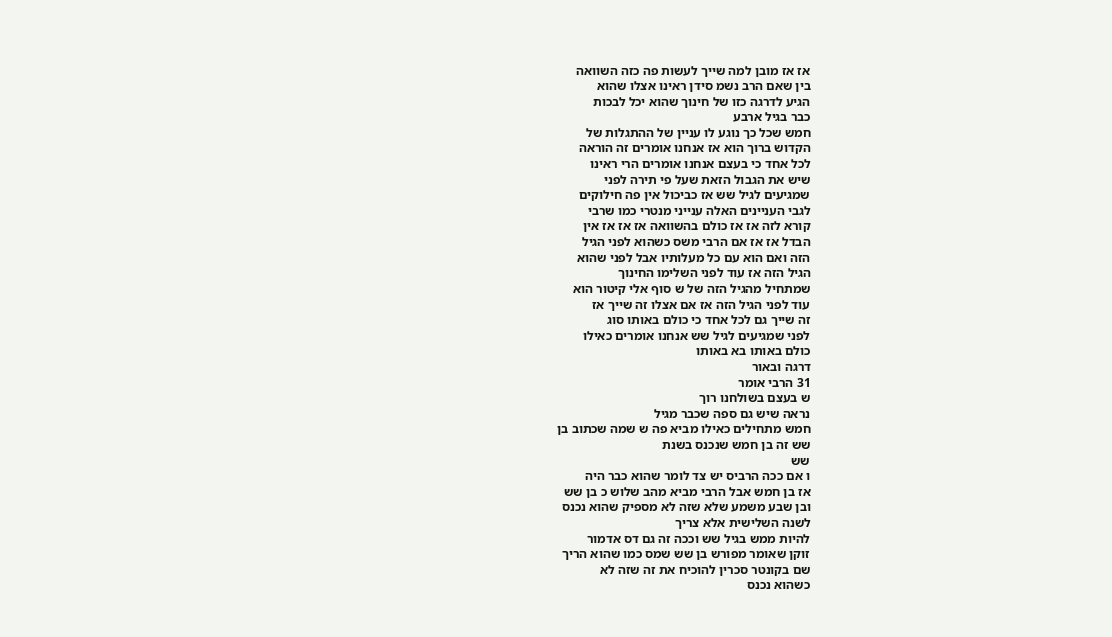אז אז מובן למה שייך לעשות פה כזה השוואה
בין שאם הרב נשמ סידן ראינו אצלו שהוא
הגיע לדרגה כזו של חינוך שהוא יכל לבכות
כבר בגיל ארבע
חמש שכל כך נוגע לו עניין של ההתגלות של
הקדוש ברוך הוא אז אנחנו אומרים זה הוראה
לכל אחד כי בעצם אנחנו אומרים הרי ראינו
שיש את הגבול הזאת שעל פי תירה לפני
שמגיעים לגיל שש אז כביכול אין פה חילוקים
לגבי העניינים האלה ענייני מנטרי כמו שרבי
קורא לזה אז אז כולם בהשוואה אז אז אז אין
הבדל אז אז אם הרבי משס כשהוא לפני הגיל
הזה ואם הוא עם כל מעלותיו אבל לפני שהוא
הגיל הזה אז עוד לפני השלימו החינוך
שמתחיל מהגיל הזה של ש סוף אלי קיטור הוא
עוד לפני הגיל הזה אז אם אצלו זה שייך אז
זה שייך גם לכל אחד כי כולם באותו סוג
לפני שמגיעים לגיל שש אנחנו אומרים כאילו
כולם באותו בא באותו
דרגה ובאור
31 הרבי אומר
ש בעצם בשולחנו רוך
נראה שיש גם ספה שכבר מגיל
חמש מתחילים כאילו מביא פה ש שמה שכתוב בן
שש זה בן חמש שנכנס בשנת
שש
ו אם ככה הרביס יש צד לומר שהוא כבר היה
אז בן חמש אבל הרבי מביא מהב שלוש כ בן שש
ובן שבע משמע שלא שזה לא מספיק שהוא נכנס
לשנה השלישית אלא צריך
להיות ממש בגיל שש וככה זה גם דס אדמור
זוקן שאומר מפורש בן שש שמס כמו שהוא הריך
שם בקונטר סכרין להוכיח את זה שזה לא
כשהוא נכנס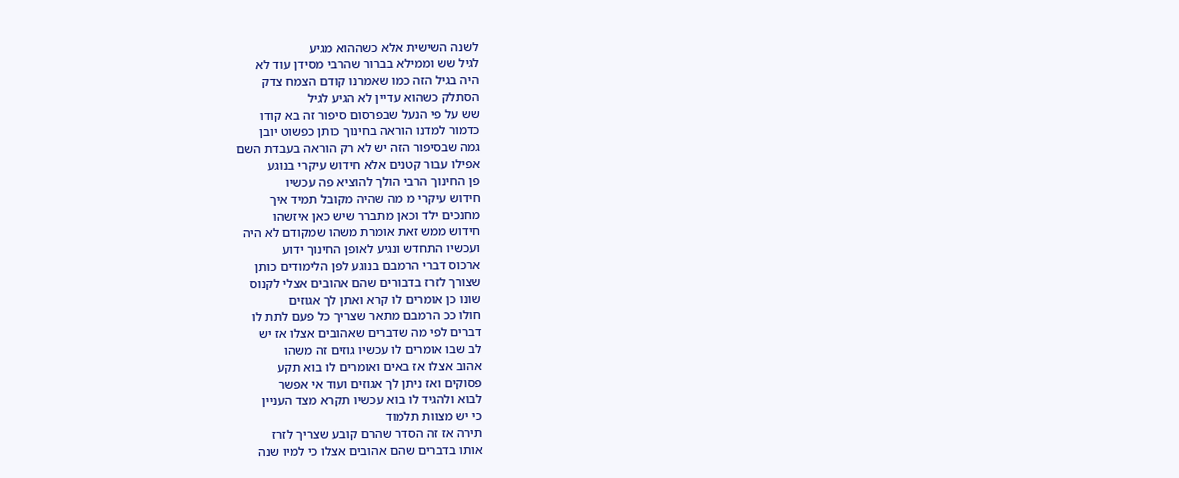לשנה השישית אלא כשההוא מגיע
לגיל שש וממילא בברור שהרבי מסידן עוד לא
היה בגיל הזה כמו שאמרנו קודם הצמח צדק
הסתלק כשהוא עדיין לא הגיע לגיל
שש על פי הנעל שבפרסום סיפור זה בא קודו
כדמור למדנו הוראה בחינוך כותן כפשוט יובן
גמה שבסיפור הזה יש לא רק הוראה בעבדת השם
אפילו עבור קטנים אלא חידוש עיקרי בנוגע
פן החינוך הרבי הולך להוציא פה עכשיו
חידוש עיקרי מ מה שהיה מקובל תמיד איך
מחנכים ילד וכאן מתברר שיש כאן איזשהו
חידוש ממש זאת אומרת משהו שמקודם לא היה
ועכשיו התחדש ונגיע לאופן החינוך ידוע
ארכוס דברי הרמבם בנוגע לפן הלימודים כותן
שצורך לזרז בדבורים שהם אהובים אצלי לקנוס
שונו כן אומרים לו קרא ואתן לך אגוזים
חולו ככ הרמבם מתאר שצריך כל פעם לתת לו
דברים לפי מה שדברים שאהובים אצלו אז יש
לב שבו אומרים לו עכשיו גוזים זה משהו
אהוב אצלו אז באים ואומרים לו בוא תקע
פסוקים ואז ניתן לך אגוזים ועוד אי אפשר
לבוא ולהגיד לו בוא עכשיו תקרא מצד העניין
כי יש מצוות תלמוד
תירה אז זה הסדר שהרם קובע שצריך לזרז
אותו בדברים שהם אהובים אצלו כי למיו שנה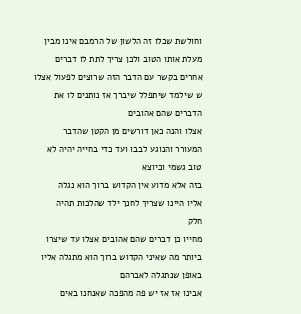וחולשת שכלו זה הלשון של הרמבם אינו מבין
מעלת אותו הטוב ולכן צריך לתת לו דברים
אחרים בקשר עם הדבר הזה שרוצים לפעול אצלו
ש שילמד שיתפלל שיברך אז נותנים לו את
הדברים שהם אהובים
אצלו והנה כאן דורשים מן הקטן שהדבר
המעורר והנוגע לבבו ועד כדי בחייה יהיה לא
טוב גשמי וכיוצא
בזה אלא מדוע אין הקדוש ברוך הוא נגלה
אליו היינו שצריך לחנך ילד שהלכות תהיה
חלק
מחייו כן דברים שהם אהובים אצלו עד שיצרו
ביותר מה שאיני הקדוש ברוך הוא מתגלה אליו
באופן שנתגלה לאברהם
אבינו אז אז יש פה מהפכה שאנחנו באים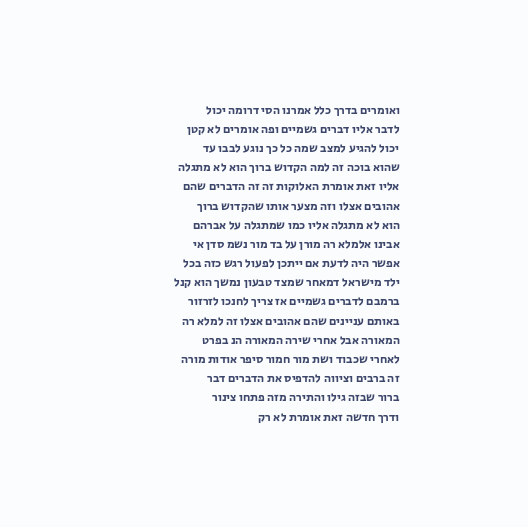ואומרים בדרך כלל אמרנו הסי דרומה יכול
לדבר אליו דברים גשמיים ופה אומרים לא קטן
יכול להגיע למצב שמה כל כך נוגע לבבו עד
שהוא בוכה זה למה הקדוש ברוך הוא לא מתגלה
אליו זאת אומרת האלוקות זה זה הדברים שהם
אהובים אצלו וזה מצער אותו שהקדוש ברוך
הוא לא מתגלה אליו כמו שמתגלה על אברהם
אבינו אלמלא רה מורן על בד מור נשמ סדן אי
אפשר היה לדעת אם ייתכן לפעול רגש כזה בכל
ילד מישראל דמאחר שמצד טבעון נמשך הוא קנל
ברמבם לדברים גשמיים אז צריך לחנכו לזרזור
באותם עניינים שהם אהובים אצלו זה למלא רה
המאורה אבל אחרי שירה המאורה הנ בפרט
לאחרי שכבוד ושת מור חמור סיפר אודות מורה
זה ברבים וציווה להדפיס את הדברים דבר
ברור שבזה גילו והתירה מזה פתחו צינור
ודרך חדשה זאת אומרת לא רק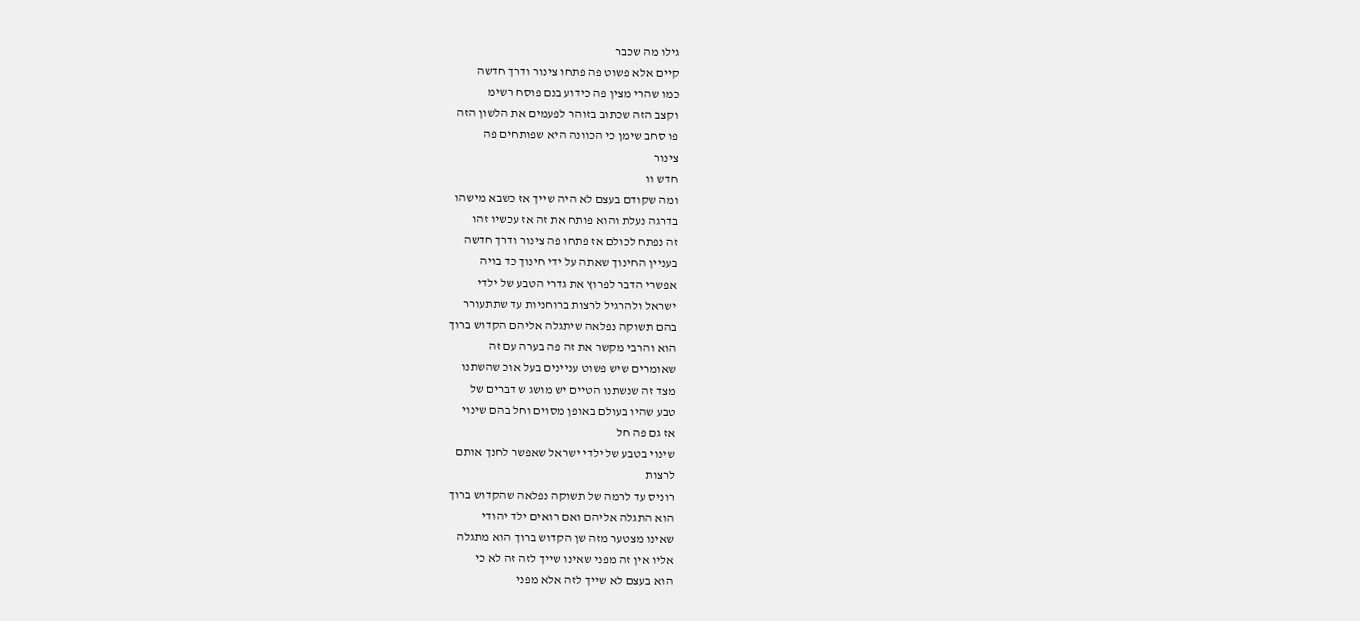גילו מה שכבר
קיים אלא פשוט פה פתחו צינור ודרך חדשה
כמו שהרי מצין פה כידוע בנם פוסח רשימ
וקצב הזה שכתוב בזוהר לפעמים את הלשון הזה
פו סחב שימן כי הכוונה היא שפותחים פה
צינור
חדש וו
ומה שקודם בעצם לא היה שייך אז כשבא מישהו
בדרגה נעלת והוא פותח את זה אז עכשיו זהו
זה נפתח לכולם אז פתחו פה צינור ודרך חדשה
בעניין החינוך שאתה על ידי חינוך כד בויה
אפשרי הדבר לפרוץ את גדרי הטבע של ילדי
ישראל ולהרגיל לרצות ברוחניות עד שתתעורר
בהם תשוקה נפלאה שיתגלה אליהם הקדוש ברוך
הוא והרבי מקשר את זה פה בערה עם זה
שאומרים שיש פשוט עניינים בעל אוכ שהשתנו
מצד זה שנשתנו הטיים יש מושג ש דברים של
טבע שהיו בעולם באופן מסוים וחל בהם שינוי
אז גם פה חל
שינוי בטבע של ילדי ישראל שאפשר לחנך אותם
לרצות
רוניס עד לרמה של תשוקה נפלאה שהקדוש ברוך
הוא התגלה אליהם ואם רואים ילד יהודי
שאינו מצטער מזה שן הקדוש ברוך הוא מתגלה
אליו אין זה מפני שאינו שייך לזה זה לא כי
הוא בעצם לא שייך לזה אלא מפני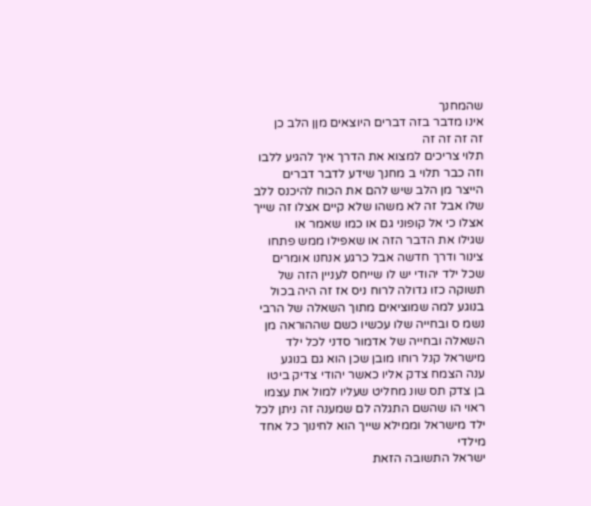שהמחנך
אינו מדבר בזה דברים היוצאים מןן הלב כן
זה זה זה זה
תלוי צריכים למצוא את הדרך איך להגיע ללבו
וזה כבר תלוי ב מחנך שידע לדבר דברים
הייצר מן הלב שיש להם את הכוח להיכנס ללב
שלו אבל זה לא משהו שלא קיים אצלו זה שייך
אצלו כי אל קופוני גם או כמו שאמר או
שגילו את הדבר הזה או שאפילו ממש פתחו
צינור ודרך חדשה אבל כרגע אנחנו אומרים
שכל ילד יהודי יש לו שייחס לעניין הזה של
תשוקה כזו גדולה לרוח ניס אז זה היה בכול
בנוגע למה שמוציאים מתוך השאלה של הרבי
נשמ ס ובחייה שלו עכשיו כשם שההוראה מן
השאלה ובחייה של אדמור סדני לכל ילד
מישראל קנל רוחו מובן שכן הוא גם בנוגע
ענה הצמח צדק אליו כאשר יהודי צדיק ביטו
בן צדק תס שונ מחליט שעליו למול את עצמו
ראוי הו שהשם התגלה לם שמענה זה ניתן לכל
ילד מישראל וממילא שייך הוא לחינוך כל אחד
מילדי
ישראל התשובה הזאת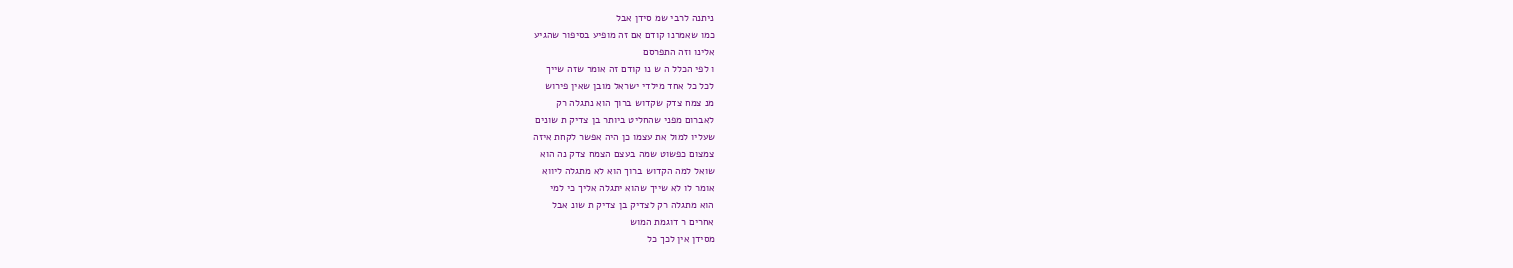ניתנה לרבי שמ סידן אבל
כמו שאמרנו קודם אם זה מופיע בסיפור שהגיע
אלינו וזה התפרסם
ו לפי הכלל ה ש נו קודם זה אומר שזה שייך
לכל כל אחד מילדי ישראל מובן שאין פירוש
מנ צמח צדק שקדוש ברוך הוא נתגלה רק
לאברום מפני שהחליט ביותר בן צדיק ת שונים
שעליו למול את עצמו כן היה אפשר לקחת איזה
צמצום כפשוט שמה בעצם הצמח צדק נה הוא
שואל למה הקדוש ברוך הוא לא מתגלה ליווא
אומר לו לא שייך שהוא יתגלה אליך כי למי
הוא מתגלה רק לצדיק בן צדיק ת שונ אבל
אחרים ר דוגמת המוש
מסידן אין לכך כל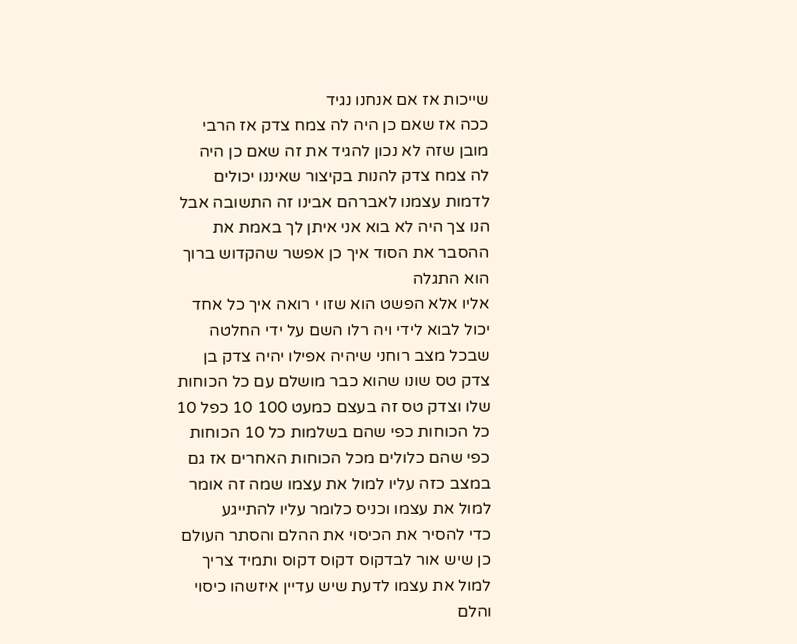שייכות אז אם אנחנו נגיד
ככה אז שאם כן היה לה צמח צדק אז הרבי
מובן שזה לא נכון להגיד את זה שאם כן היה
לה צמח צדק להנות בקיצור שאיננו יכולים
לדמות עצמנו לאברהם אבינו זה התשובה אבל
הנו צך היה לא בוא אני איתן לך באמת את
ההסבר את הסוד איך כן אפשר שהקדוש ברוך
הוא התגלה
אליו אלא הפשט הוא שזו י רואה איך כל אחד
יכול לבוא לידי ויה רלו השם על ידי החלטה
שבכל מצב רוחני שיהיה אפילו יהיה צדק בן
צדק טס שונו שהוא כבר מושלם עם כל הכוחות
שלו וצדק טס זה בעצם כמעט 100 10 כפל 10
כל הכוחות כפי שהם בשלמות כל 10 הכוחות
כפי שהם כלולים מכל הכוחות האחרים אז גם
במצב כזה עליו למול את עצמו שמה זה אומר
למול את עצמו וכניס כלומר עליו להתייגע
כדי להסיר את הכיסוי את ההלם והסתר העולם
כן שיש אור לבדקוס דקוס דקוס ותמיד צריך
למול את עצמו לדעת שיש עדיין איזשהו כיסוי
והלם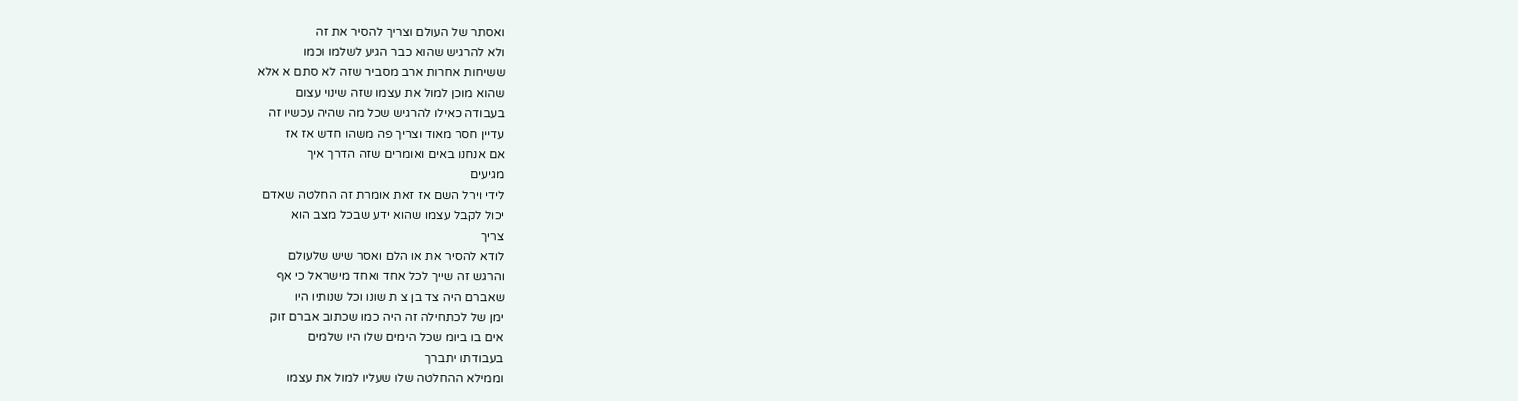ואסתר של העולם וצריך להסיר את זה
ולא להרגיש שהוא כבר הגיע לשלמו וכמו
ששיחות אחרות ארב מסביר שזה לא סתם א אלא
שהוא מוכן למול את עצמו שזה שינוי עצום
בעבודה כאילו להרגיש שכל מה שהיה עכשיו זה
עדיין חסר מאוד וצריך פה משהו חדש אז אז
אם אנחנו באים ואומרים שזה הדרך איך
מגיעים
לידי וירל השם אז זאת אומרת זה החלטה שאדם
יכול לקבל עצמו שהוא ידע שבכל מצב הוא
צריך
לודא להסיר את או הלם ואסר שיש שלעולם
והרגש זה שייך לכל אחד ואחד מישראל כי אף
שאברם היה צד בן צ ת שונו וכל שנותיו היו
ימן של לכתחילה זה היה כמו שכתוב אברם זוק
אים בו ביומ שכל הימים שלו היו שלמים
בעבודתו יתברך
וממילא ההחלטה שלו שעליו למול את עצמו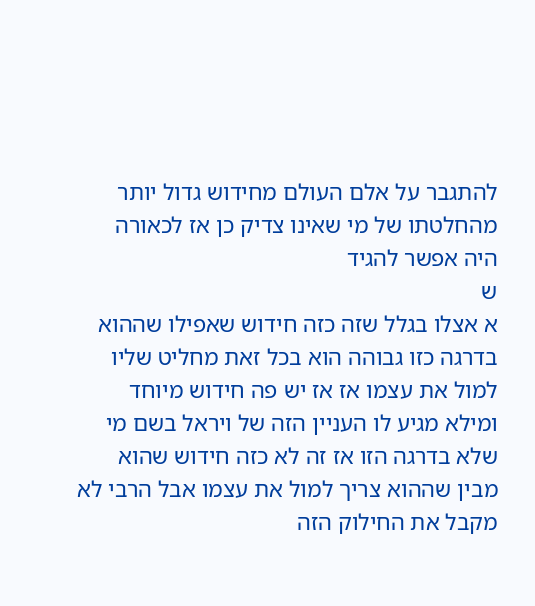להתגבר על אלם העולם מחידוש גדול יותר
מהחלטתו של מי שאינו צדיק כן אז לכאורה
היה אפשר להגיד
ש
א אצלו בגלל שזה כזה חידוש שאפילו שההוא
בדרגה כזו גבוהה הוא בכל זאת מחליט שליו
למול את עצמו אז אז יש פה חידוש מיוחד
ומילא מגיע לו העניין הזה של ויראל בשם מי
שלא בדרגה הזו אז זה לא כזה חידוש שהוא
מבין שההוא צריך למול את עצמו אבל הרבי לא
מקבל את החילוק הזה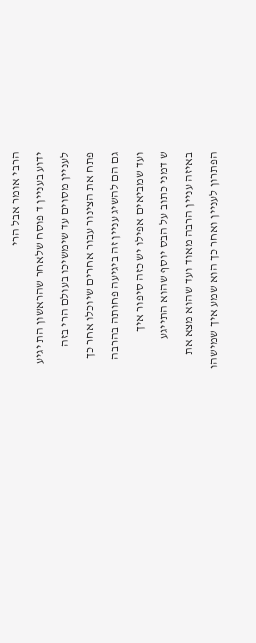הרבי אומר אבל הרי
ידוע בעניין ד פוסח שלאחר שהראשון הת יגיע
לעניין מסוים עד שימשיכו בעולם הרי בזה
פתח את הצינור עבור אחרים שיוכלו אחר כך
גם הם להשיג עניין זה ביגיעה פחותה בהרבה
ועד שמביאים אפילו יש כזה סיפור איך
ש דמני כתוב על הבס יוסף שהוא התייגע
באיזה עניין הרבה מאוד ועד שהוא מצא את
הפתרון לעניין ואחר כך הוא שמע איך שמישהו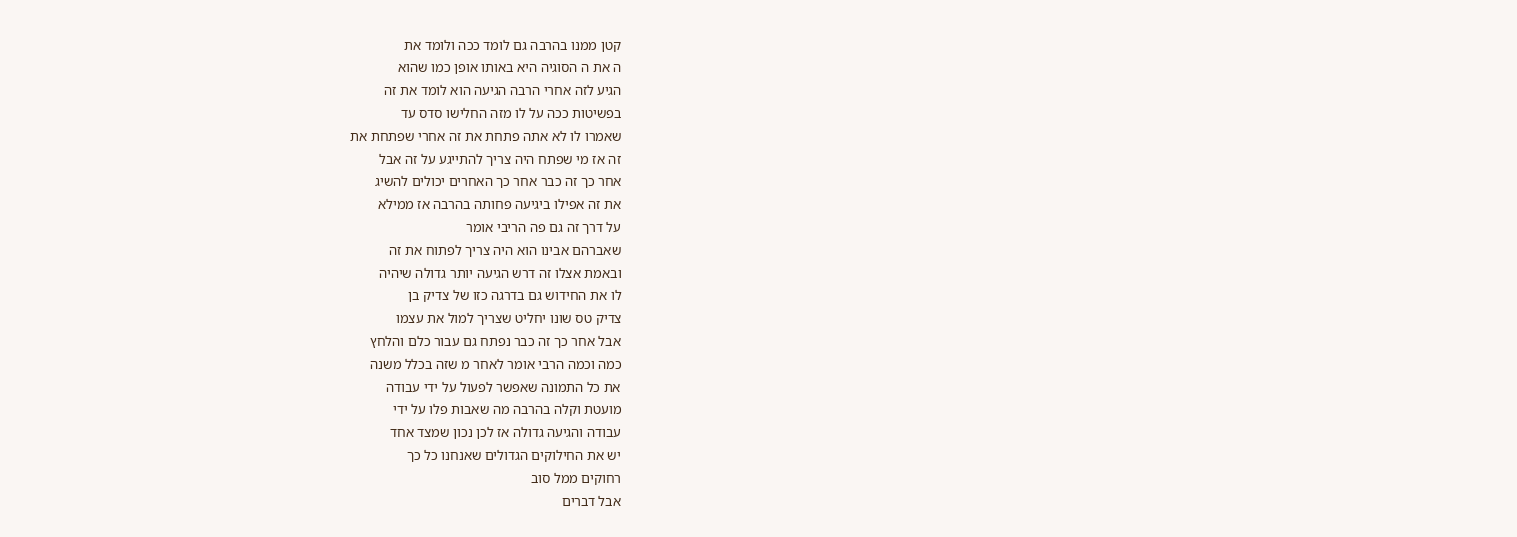קטן ממנו בהרבה גם לומד ככה ולומד את
ה את ה הסוגיה היא באותו אופן כמו שהוא
הגיע לזה אחרי הרבה הגיעה הוא לומד את זה
בפשיטות ככה על לו מזה החלישו סדס עד
שאמרו לו לא אתה פתחת את זה אחרי שפתחת את
זה אז מי שפתח היה צריך להתייגע על זה אבל
אחר כך זה כבר אחר כך האחרים יכולים להשיג
את זה אפילו ביגיעה פחותה בהרבה אז ממילא
על דרך זה גם פה הריבי אומר
שאברהם אבינו הוא היה צריך לפתוח את זה
ובאמת אצלו זה דרש הגיעה יותר גדולה שיהיה
לו את החידוש גם בדרגה כזו של צדיק בן
צדיק טס שונו יחליט שצריך למול את עצמו
אבל אחר כך זה כבר נפתח גם עבור כלם והלחץ
כמה וכמה הרבי אומר לאחר מ שזה בכלל משנה
את כל התמונה שאפשר לפעול על ידי עבודה
מועטת וקלה בהרבה מה שאבות פלו על ידי
עבודה והגיעה גדולה אז לכן נכון שמצד אחד
יש את החילוקים הגדולים שאנחנו כל כך
רחוקים ממל סוב
אבל דברים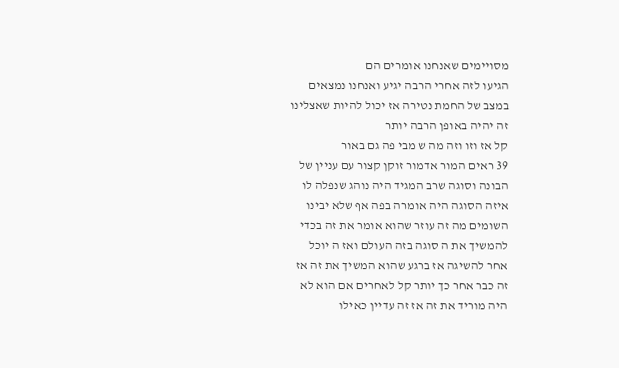מסויימים שאנחנו אומרים הם
הגיעו לזה אחרי הרבה יגיע ואנחנו נמצאים
במצב של החמת נטירה אז יכול להיות שאצלינו
זה יהיה באופן הרבה יותר
קל אז וזו וזה מה ש מבי פה גם באור
39 ראים המור אדמור זוקן קצור עם עניין של
הבונה וסוגה שרב המגיד היה נוהג שנפלה לו
איזה הסוגה היה אומרה בפה אף שלא יבינו
השומים מה זה עוזר שהוא אומר את זה בכדי
להמשיך את ה סוגה בזה העולם ואז ה יוכל
אחר להשיגה אז ברגע שהוא המשיך את זה אז
זה כבר אחר כך יותר קל לאחרים אם הוא לא
היה מוריד את זה אז זה עדיין כאילו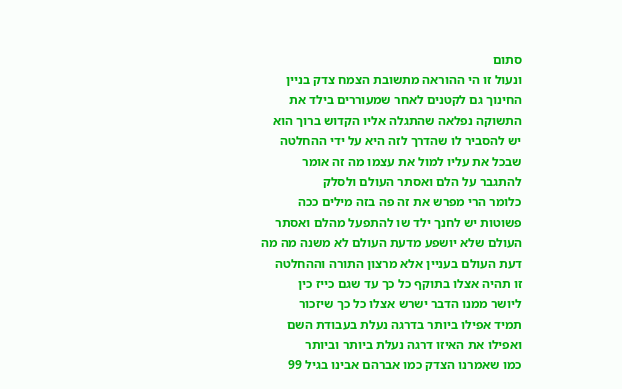סתום
ונעול זו הי ההוראה מתשובת הצמח צדק בניין
החינוך גם לקטנים לאחר שמעוררים בילד את
התשוקה נפלאה שהתגלה אליו הקדוש ברוך הוא
יש להסביר לו שהדרך לזה היא על ידי ההחלטה
שבכל את עליו למול את עצמו מה זה אומר
להתגבר על הלם ואסתר העולם ולסלק
כלומר הרי מפרש את זה פה בזה מילים ככה
פשוטות יש לחנך ילד שו להתפעל מהלם ואסתר
העולם שלא יושפע מדעת העולם לא משנה מה מה
דעת העולם בעניין אלא מרצון התורה וההחלטה
זו תהיה אצלו בתוקף כל כך עד שגם כייז כין
ליושר ממנו הדבר ישרש אצלו כל כך שיזכור
תמיד אפילו ביותר בדרגה נעלת בעבודת השם
ואפילו את האיזו דרגה נעלת ביותר וביותר
כמו שאמרנו הצדק כמו אברהם אבינו בגיל 99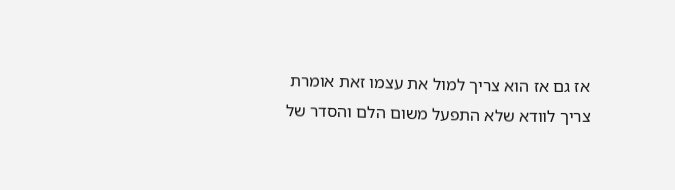אז גם אז הוא צריך למול את עצמו זאת אומרת
צריך לוודא שלא התפעל משום הלם והסדר של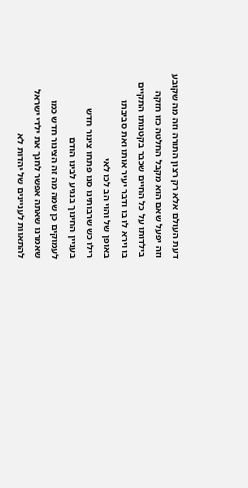דעת העולם אלא רק רצון התורה וזה מה שקובע
וזה יפעל שאם הוא מקבל החלטה כזו חזקה
בילדותו על כל החיים שכבר בקטנותו התקיים
בו וירא לו בו ודבר יעיר אותו ואת סביבתו
באופן של והוי הב לכו לאי
רילו כש שרבותינו סנו פתחו צינור חדש
בעניין החינוך בנגיע לבינו הודם
לעמוקים כן שמה מה זה הצינור חדש כמו
שאמרנו שאתה אפשר לחנך את ילדי ישראל
להתאוות לעניינים של יהדות לא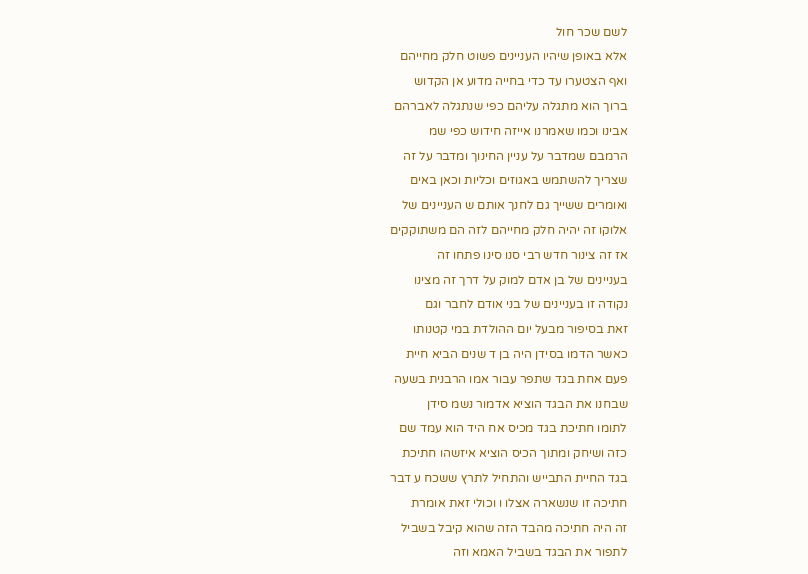לשם שכר חול
אלא באופן שיהיו העניינים פשוט חלק מחייהם
ואף הצטערו עד כדי בחייה מדוע אן הקדוש
ברוך הוא מתגלה עליהם כפי שנתגלה לאברהם
אבינו וכמו שאמרנו אייזה חידוש כפי שמ
הרמבם שמדבר על עניין החינוך ומדבר על זה
שצריך להשתמש באגוזים וכליות וכאן באים
ואומרים ששייך גם לחנך אותם ש העניינים של
אלוקו זה יהיה חלק מחייהם לזה הם משתוקקים
אז זה צינור חדש רבי סנו סינו פתחו זה
בעניינים של בן אדם למוק על דרך זה מצינו
נקודה זו בעניינים של בני אודם לחבר וגם
זאת בסיפור מבעל יום ההולדת במי קטנותו
כאשר הדמו בסידן היה בן ד שנים הביא חיית
פעם אחת בגד שתפר עבור אמו הרבנית בשעה
שבחנו את הבגד הוציא אדמור נשמ סידן
לתומו חתיכת בגד מכיס אח היד הוא עמד שם
כזה ושיחק ומתוך הכיס הוציא איזשהו חתיכת
בגד החיית התבייש והתחיל לתרץ ששכח ע דבר
חתיכה זו שנשארה אצלו ו וכולי זאת אומרת
זה היה חתיכה מהבד הזה שהוא קיבל בשביל
לתפור את הבגד בשביל האמא וזה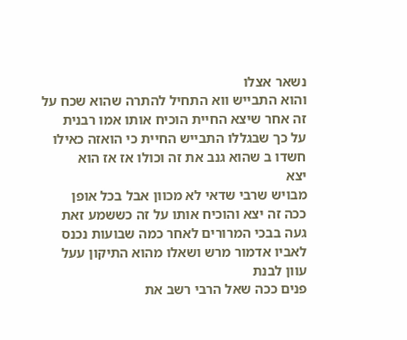נשאר אצלו
והוא התבייש ווא התחיל להתרה שהוא שכח על
זה אחר שיצא החיית הוכיח אותו אמו רבנית
על כך שבגללו התבייש החיית כי הואזה כאילו
חשדו ב שהוא גנב את זה וכולו אז אז הוא
יצא
מבויש שרבי שדאי לא מכוון אבל בכל אופן
ככה זה יצא והוכיח אותו על זה כששמע זאת
געה בבכי המרורים לאחר כמה שבועות נכנס
לאביו אדמור מרש ושאלו מהוא התיקון עעל
עוון לבנת
פנים ככה שאל הרבי רשב את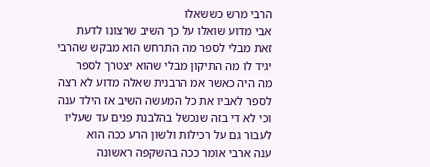הרבי מרש כששאלו
אבי מדוע שואלו על כך השיב שרצונו לדעת
זאת מבלי לספר מה התרחש הוא מבקש שהרבי
יגיד לו מה התיקון מבלי שהוא יצטרך לספר
מה היה כאשר אמ הרבנית שאלה מדוע לא רצה
לספר לאביו את כל המעשה השיב אז הילד ענה
וכי לא די בזה שנכשל בהלבנת פנים עד שעליו
לעבור גם על רכילות ולשון הרע ככה הוא
ענה ארבי אומר ככה בהשקפה ראשונה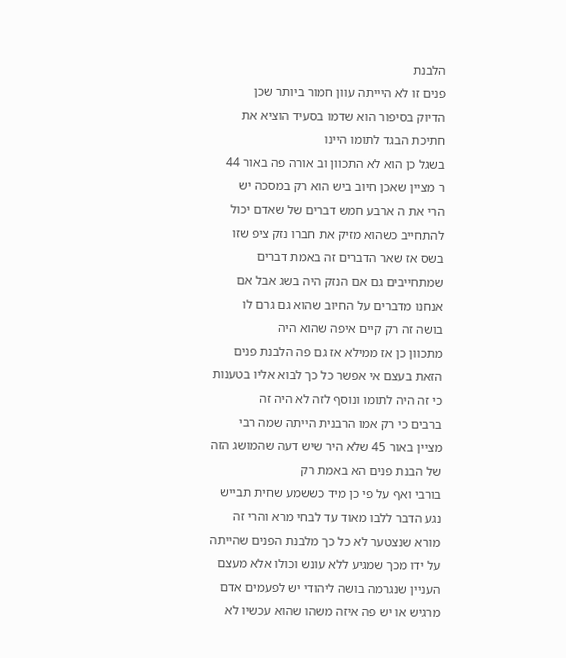הלבנת
פנים זו לא היייתה עוון חמור ביותר שכן
הדיוק בסיפור הוא שדמו בסעיד הוציא את
חתיכת הבגד לתומו היינו
בשגל כן הוא לא התכוון וב אורה פה באור 44
ר מציין שאכן חיוב ביש הוא רק במסכה יש
הרי את ה ארבע חמש דברים של שאדם יכול
להתחייב כשהוא מזיק את חברו נזק ציפ שזו
בשס אז שאר הדברים זה באמת דברים
שמתחייבים גם אם הנזק היה בשג אבל אם
אנחנו מדברים על החיוב שהוא גם גרם לו
בושה זה רק קיים איפה שהוא היה
מתכוון כן אז ממילא אז גם פה הלבנת פנים
הזאת בעצם אי אפשר כל כך לבוא אליו בטענות
כי זה היה לתומו ונוסף לזה לא היה זה
ברבים כי רק אמו הרבנית הייתה שמה רבי
מציין באור 45 שלא היר שיש דעה שהמושג הזה
של הבנת פנים הא באמת רק
בורבי ואף על פי כן מיד כששמע שחית תבייש
נגע הדבר ללבו מאוד עד לבחי מרא והרי זה
מורא שנצטער לא כל כך מלבנת הפנים שהייתה
על ידו מכך שמגיע ללא עונש וכולו אלא מעצם
העניין שנגרמה בושה ליהודי יש לפעמים אדם
מרגיש או יש פה איזה משהו שהוא עכשיו לא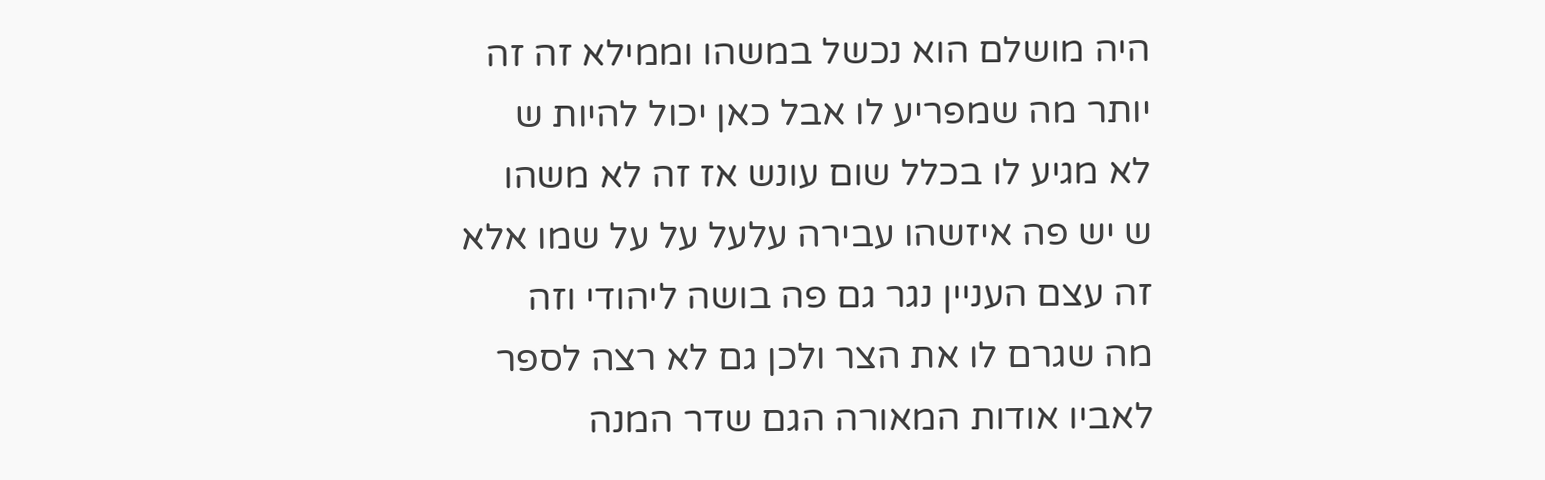היה מושלם הוא נכשל במשהו וממילא זה זה
יותר מה שמפריע לו אבל כאן יכול להיות ש
לא מגיע לו בכלל שום עונש אז זה לא משהו
ש יש פה איזשהו עבירה עלעל על על שמו אלא
זה עצם העניין נגר גם פה בושה ליהודי וזה
מה שגרם לו את הצר ולכן גם לא רצה לספר
לאביו אודות המאורה הגם שדר המנה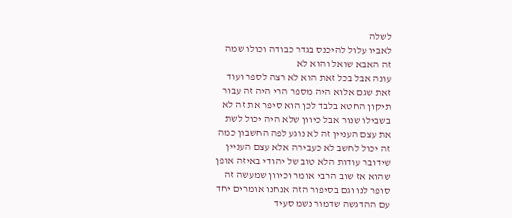לשלה
לאביו עלול להיכנס בגדר כבודה וכולו שמה
זה האבא שואל והוא לא
עונה אבל בכל זאת הוא לא רצה לספר ועוד
זאת שגם אלוא היה מספר הרי היה זה עבור
תיקון החטא בלבד לכן הוא סיפר את זה לא
בשבילו שנור אבל כיוון שלא היה יכול לשת
את עצם העניין זה לא נוגע לפה החשבון כמה
זה יכול לחשב לא כעבירה אלא עצם העניין
שידובר עודות הלא טוב של יהודי באיזה אופן
שהוא אז שוב הרבי אומר וכיוון שמעשה זה
סופר לנו וגם בסיפור הזה אנחנו אומרים יחד
עם ההדגשה שדמור נשמ סעיד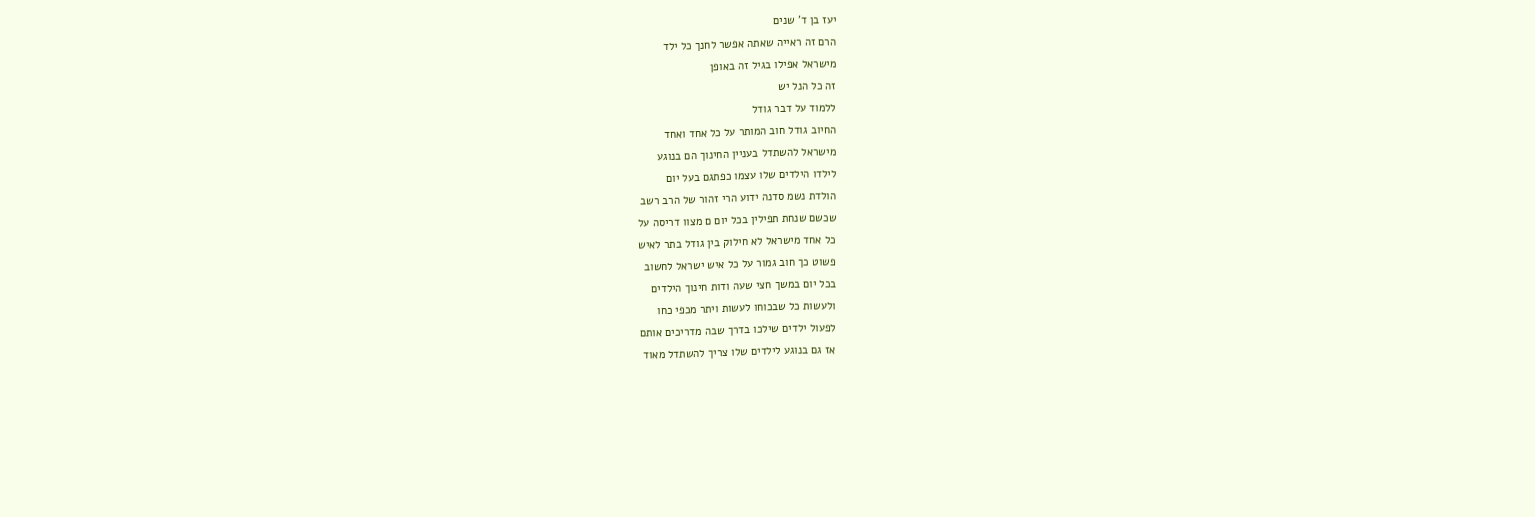יעז בן ד' שנים
הרם זה ראייה שאתה אפשר לחנך כל ילד
מישראל אפילו בגיל זה באופן
זה כל הנל יש
ללמוד על דבר גודל
החיוב גודל חוב המותר על כל אחד ואחד
מישראל להשתדל בעניין החינוך הם בנוגע
לילדו הילדים שלו עצמו כפתגם בעל יום
הולדת נשמ סדנה ידוע הרי זהור של הרב רשב
שכשם שנחת תפילין בכל יום ם מצוו דריסה על
כל אחד מישראל לא חילוק בין גודל בתר לאיש
פשוט כך חוב גמור על כל איש ישראל לחשוב
בכל יום במשך חצי שעה ודות חינוך הילדים
ולעשות כל שבכוחו לעשות ויתר מכפי כחו
לפעול ילדים שילכו בדרך שבה מדריכים אותם
אז גם בנוגע לילדים שלו צריך להשתדל מאוד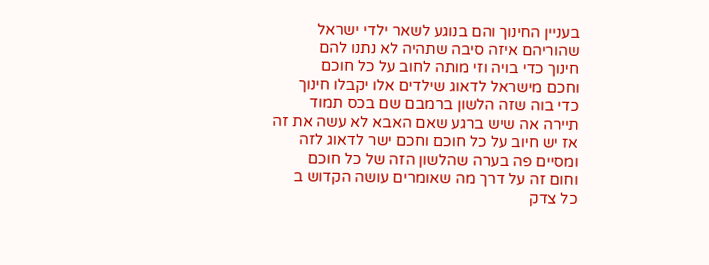בעניין החינוך והם בנוגע לשאר ילדי ישראל
שהוריהם איזה סיבה שתהיה לא נתנו להם
חינוך כדי בויה וזי מותה לחוב על כל חוכם
וחכם מישראל לדאוג שילדים אלו יקבלו חינוך
כדי בוה שזה הלשון ברמבם שם בכס תמוד
תיירה אה שיש ברגע שאם האבא לא עשה את זה
אז יש חיוב על כל חוכם וחכם ישר לדאוג לזה
ומסיים פה בערה שהלשון הזה של כל חוכם
וחום זה על דרך מה שאומרים עושה הקדוש ב
כל צדק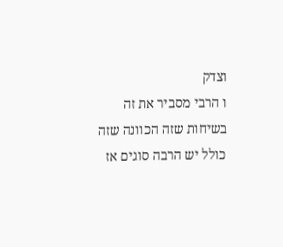וצדק
ו הרבי מסביר את זה בשיחות שזה הכוונה שזה
כולל יש הרבה סוגים אז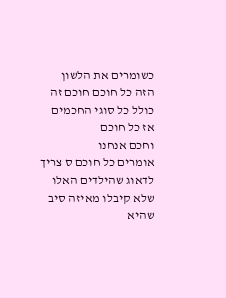כשומרים את הלשון
הזה כל חוכם חוכם זה כולל כל סוגי החכמים
אז כל חוכם
וחכם אנחנו
אומרים כל חוכם ס צריך לדאוג שהילדים האלו
שלא קיבלו מאיזה סיב שהיא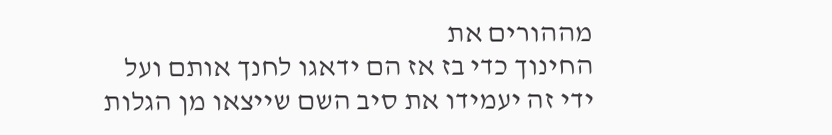מההורים את
החינוך כדי בז אז הם ידאגו לחנך אותם ועל
ידי זה יעמידו את סיב השם שייצאו מן הגלות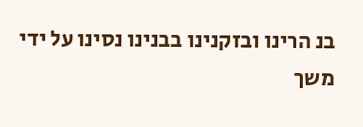בנ הרינו ובזקנינו בבנינו נסינו על ידי
משך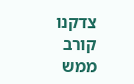צדקנו קורב
ממש